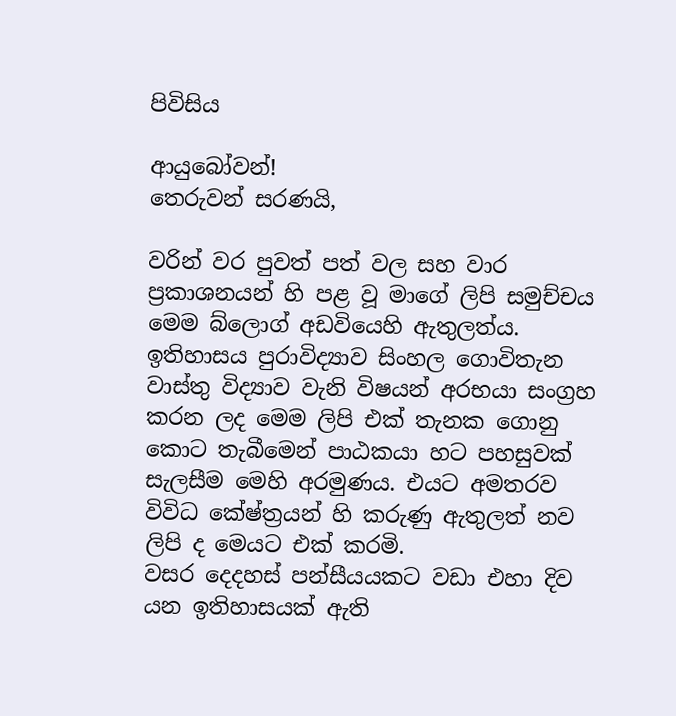පිවිසිය

ආයුබෝවන්!
තෙරුවන් සරණයි,

වරින් වර පුවත් පත් වල සහ වාර ප්‍රකාශනයන් හි පළ වූ මාගේ ලිපි සමුච්චය මෙම බ්ලොග් අඩවියෙහි ඇතුලත්ය. ඉතිහාසය පුරාවිද්‍යාව සිංහල ගොවිතැන වාස්තු විද්‍යාව වැනි විෂයන් අරභයා සංග්‍රහ කරන ලද මෙම ලිපි එක් තැනක ගොනු කොට තැබීමෙන් පාඨකයා හට පහසුවක් සැලසීම මෙහි අරමුණය. එයට අමතරව විවිධ කේෂ්ත්‍රයන් හි කරුණු ඇතුලත් නව ලිපි ද මෙයට එක් කරමි.
වසර දෙදහස් පන්සීයයකට වඩා එහා දිව යන ඉතිහාසයක් ඇති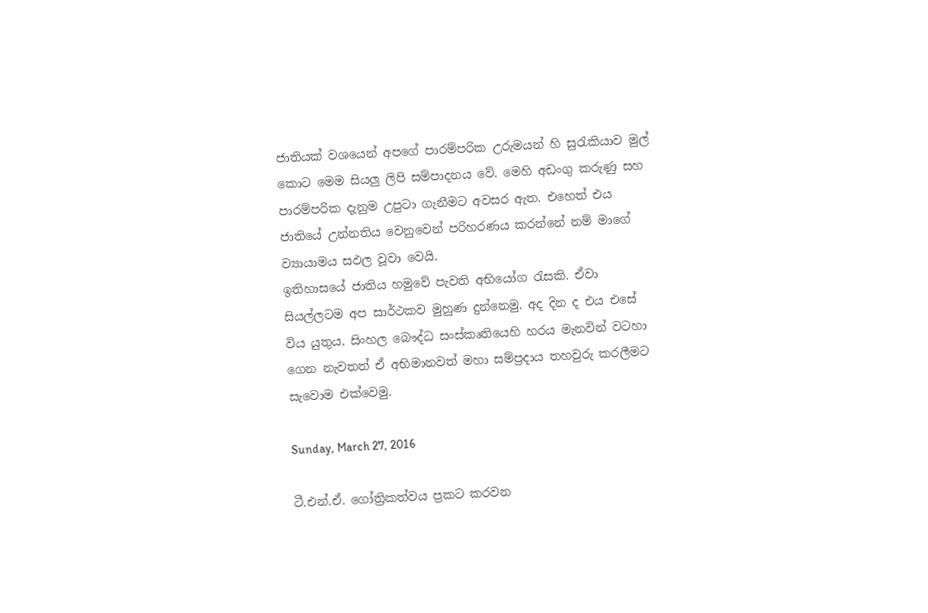ජාතියක් වශයෙන් අපගේ පාරම්පරික උරුමයන් හි සුරැකියාව මුල් කොට මෙම සියලු ලිපි සම්පාදනය වේ. මෙහි අඩංගු කරුණු සහ පාරම්පරික දැනුම උපුටා ගැනීමට අවසර ඇත. එහෙත් එය ජාතියේ උන්නතිය වෙනුවෙන් පරිහරණය කරන්නේ නම් මාගේ ව්‍යායාමය සඵල වූවා වෙයි.
ඉතිහාසයේ ජාතිය හමුවේ පැවති අභියෝග රැසකි. ඒවා සියල්ලටම අප සාර්ථකව මුහුණ දුන්නෙමු. අද දින ද එය එසේ විය යුතුය. සිංහල බෞද්ධ සංස්කෘතියෙහි හරය මැනවින් වටහා ගෙන නැවතත් ඒ අභිමානවත් මහා සම්ප්‍රදාය තහවුරු කරලීමට සැවොම ‍එක්වෙමු.

Sunday, March 27, 2016

ටී.එන්.ඒ. ගෝත්‍රිකත්වය ප්‍රකට කරවන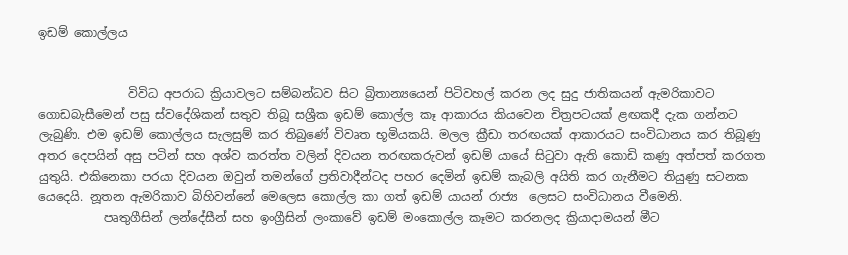ඉඩම් කොල්ලය


               විවිධ අපරාධ ක්‍රියාවලට සම්බන්ධව සිට බ්‍රිතාන්‍යයෙන් පිටිවහල් කරන ලද සුදු ජාතිකයන් ඇමරිකාවට ගොඩබැසීමෙන් පසු ස්වදේශිකන් සතුව තිබූ සශ්‍රීක ඉඩම් කොල්ල කෑ ආකාරය කියවෙන චිත්‍රපටයක් ළඟකදී දැක ගන්නට ලැබුණි. එම ඉඩම් කොල්ලය සැලසුම් කර තිබුණේ විවෘත භූමියකයි. මලල ක්‍රීඩා තරඟයක් ආකාරයට සංවිධානය කර තිබූණු අතර දෙපයින් අසු පටින් සහ අශ්ව කරත්ත වලින් දිවයන තරඟකරුවන් ඉඩම් යායේ සිටුවා ඇති කොඩි කණු අත්පත් කරගත යුතුයි. එකිනෙකා පරයා දිවයන ඔවුන් තමන්ගේ ප්‍රතිවාදීන්ටද පහර දෙමින් ඉඩම් කැබලි අයිති කර ගැනීමට තියුණු සටනක යෙදෙයි. නූතන ඇමරිකාව බිහිවන්නේ මෙලෙස කොල්ල කා ගත් ඉඩම් යායන් රාජ්‍ය  ලෙසට සංවිධානය වීමෙනි.
           පෘතුගීසින් ලන්දේසීන් සහ ඉංග්‍රීසින් ලංකාවේ ඉඩම් මංකොල්ල කෑමට කරනලද ක්‍රියාදාමයන් මීට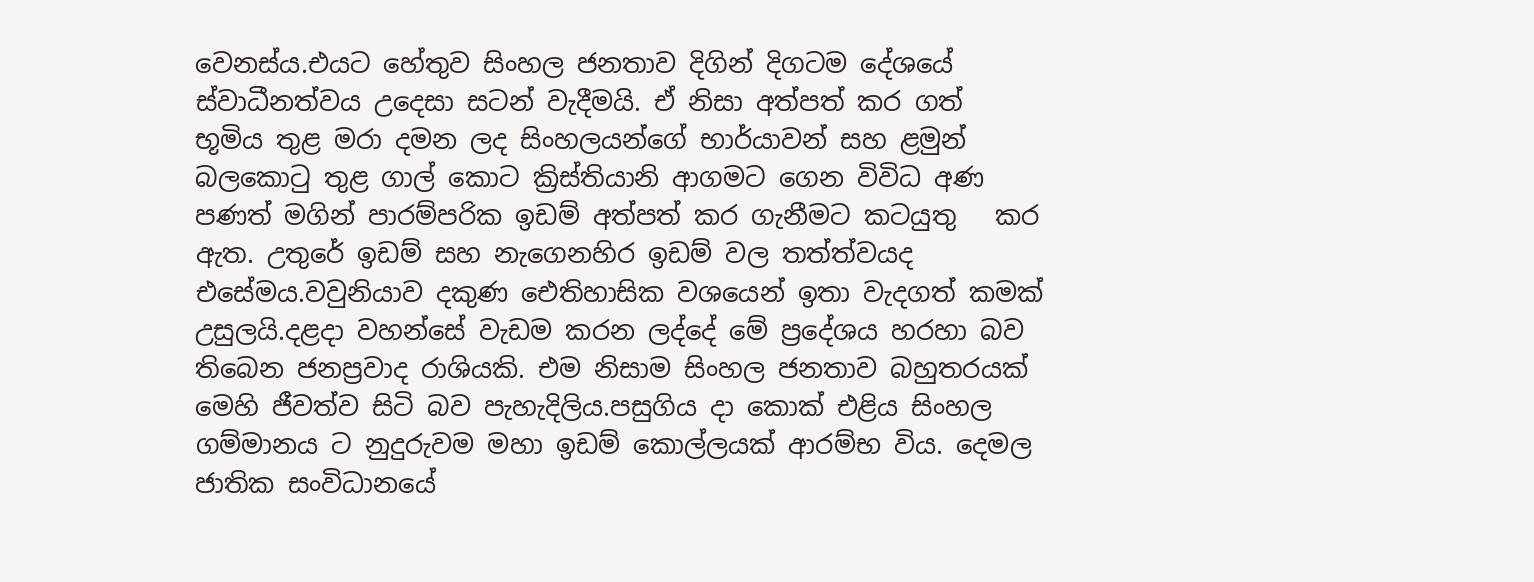වෙනස්ය.එයට හේතුව සිංහල ජනතාව දිගින් දිගටම දේශයේ ස්වාධීනත්වය උදෙසා සටන් වැදීමයි. ඒ නිසා අත්පත් කර ගත්  භූමිය තුළ මරා දමන ලද සිංහලයන්ගේ භාර්යාවන් සහ ළමුන් බලකොටු තුළ ගාල් කොට ක්‍රිස්තියානි ආගමට ගෙන විවිධ අණ පණත් මගින් පාරම්පරික ඉඩම් අත්පත් කර ගැනීමට කටයුතු   කර ඇත. උතුරේ ඉඩම් සහ නැගෙනහිර ඉඩම් වල තත්ත්වයද එසේමය.වවුනියාව දකුණ ඓතිහාසික වශයෙන් ඉතා වැදගත් කමක් උසුලයි.දළදා වහන්සේ වැඩම කරන ලද්දේ මේ ප්‍රදේශය හරහා බව තිබෙන ජනප්‍රවාද රාශියකි. එම නිසාම සිංහල ජනතාව බහුතරයක් මෙහි ජීවත්ව සිටි බව පැහැදිලිය.පසුගිය දා කොක් එළිය සිංහල ගම්මානය ට නුදුරුවම මහා ඉඩම් කොල්ලයක් ආරම්භ විය. දෙමල ජාතික සංවිධානයේ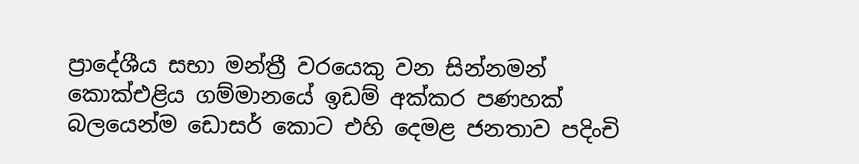ප්‍රාදේශීය සභා මන්ත්‍රී වරයෙකු වන සින්නමන්  කොක්එළිය ගම්මානයේ ඉඩම් අක්කර පණහක් බලයෙන්ම ඩොසර් කොට එහි දෙමළ ජනතාව පදිංචි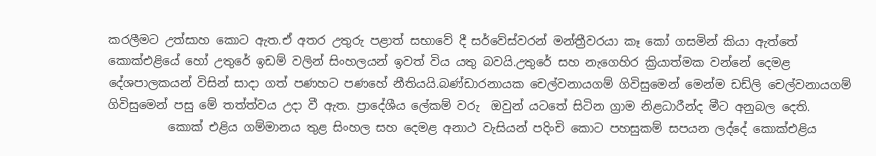කරලීමට උත්සාහ කොට ඇත.ඒ අතර උතුරු පළාත් සභාවේ දී සර්වේස්වරන් මන්ත්‍රීවරයා කෑ කෝ ගසමින් කියා ඇත්තේ කොක්එළියේ හෝ උතුරේ ඉඩම් වලින් සිංහලයන් ඉවත් විය යතු බවයි.උතුරේ සහ නැගෙහිර ක්‍රියාත්මක වන්නේ දෙමළ දේශපාලකයන් විසින් සාදා ගත් පණහට පණහේ නීතියයි.බණ්ඩාරනායක චෙල්වනායගම් ගිවිසුමෙන් මෙන්ම ඩඩ්ලි චෙල්වනායගම් ගිවිසුමෙන් පසු මේ තත්ත්වය උදා වී ඇත. ප්‍රාදේශීය ලේකම් වරු  ඔවුන් යටතේ සිටින ග්‍රාම නිළධාරීන්ද මීට අනුබල දෙති.
          කොක් එළිය ගම්මානය තුළ සිංහල සහ දෙමළ අනාථ වැසියන් පදිංචි කොට පහසුකම් සපයන ලද්දේ කොක්එළිය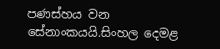පණස්හය වන සේනාංකයයි.සිංහල දෙමළ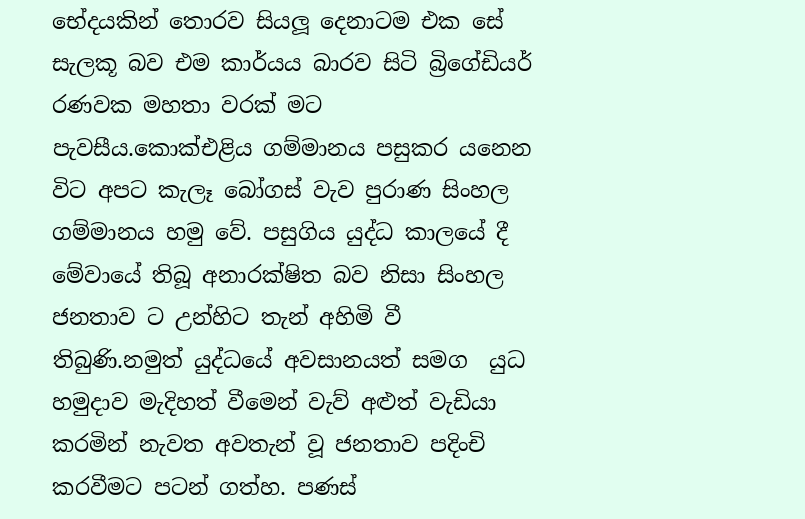භේදයකින් තොරව සියලූ දෙනාටම එක සේ සැලකූ බව එම කාර්යය බාරව සිටි බ්‍රිගේඩියර් රණවක මහතා වරක් මට පැවසීය.කොක්එළිය ගම්මානය පසුකර යනෙන විට අපට කැලෑ බෝගස් වැව පුරාණ සිංහල ගම්මානය හමු වේ. පසුගිය යුද්ධ කාලයේ දී මේවායේ තිබූ අනාරක්ෂිත බව නිසා සිංහල ජනතාව ට උන්හිට තැන් අහිමි වී තිබුණි.නමුත් යුද්ධයේ අවසානයත් සමග  යුධ හමුදාව මැදිහත් වීමෙන් වැව් අළුත් වැඩියා කරමින් නැවත අවතැන් වූ ජනතාව පදිංචි කරවීමට පටන් ගත්හ. පණස්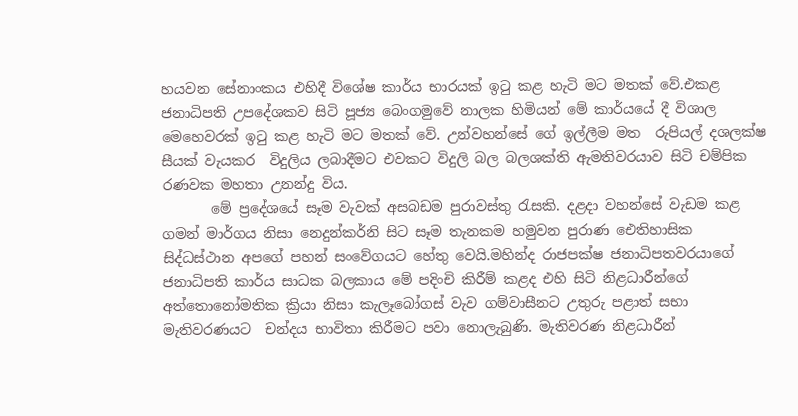හයවන සේනාංකය එහිදී විශේෂ කාර්ය භාරයක් ඉටු කළ හැටි මට මතක් වේ.එකළ ජනාධිපති උපදේශකව සිටි පූජ්‍ය බෙංගමුවේ නාලක හිමියන් මේ කාර්යයේ දී විශාල මෙහෙවරක් ඉටු කළ හැටි මට මතක් වේ. උන්වහන්සේ ගේ ඉල්ලීම මත  රුපියල් දශලක්ෂ සීයක් වැයකර  විදුලිය ලබාදීමට එවකට විදුලි බල බලශක්ති ඇමතිවරයාව සිටි චම්පික රණවක මහතා උනන්දු විය.
       මේ ප්‍රදේශයේ සෑම වැවක් අසබඩම පුරාවස්තු රැසකි. දළදා වහන්සේ වැඩම කළ ගමන් මාර්ගය නිසා නෙදුන්කර්නි සිට සෑම තැනකම හමුවන පුරාණ ඓතිහාසික සිද්ධස්ථාන අපගේ පහන් සංවේගයට හේතු වෙයි.මහින්ද රාජපක්ෂ ජනාධිපතවරයාගේ  ජනාධිපති කාර්ය සාධක බලකාය මේ පදිංචි කිරීම් කළද එහි සිටි නිළධාරීන්ගේ අත්තොනෝමතික ක්‍රියා නිසා කැලෑබෝගස් වැව ගම්වාසීනට උතුරු පළාත් සභා මැතිවරණයට  චන්දය භාවිතා කිරීමට පවා නොලැබුණි. මැතිවරණ නිළධාරීන්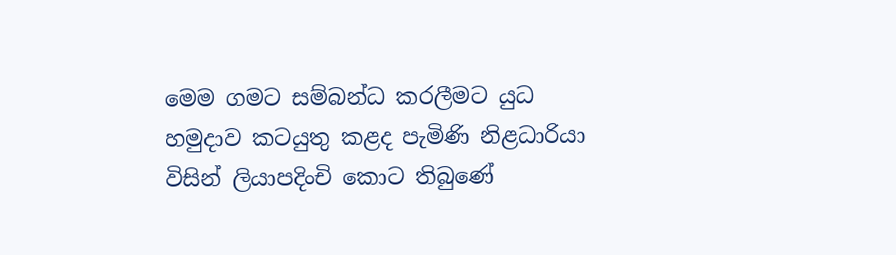මෙම ගමට සම්බන්ධ කරලීමට යුධ හමුදාව කටයුතු කළද පැමිණි නිළධාරියා විසින් ලියාපදිංචි කොට තිබුණේ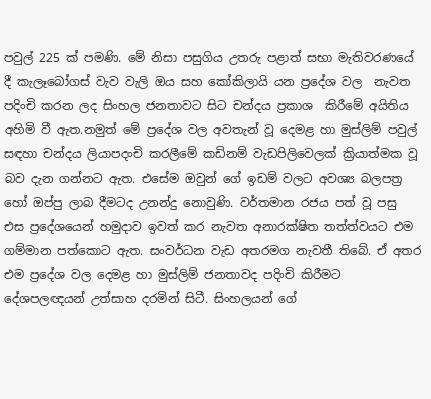පවුල් 225 ක් පමණි. මේ නිසා පසුගිය උතරු පළාත් සභා මැතිවරණයේ දී කැලෑබෝගස් වැව වැලි ඔය සහ කෝකිලායි යන ප්‍රදේශ වල  නැවත පදිංචි කරන ලද සිංහල ජනතාවට සිට චන්දය ප්‍රකාශ  කිරීමේ අයිතිය අහිමි වී ඇත.නමුත් මේ ප්‍රදේශ වල අවතැන් වූ දෙමළ හා මුස්ලිම් පවුල් සඳහා චන්දය ලියාපදංචි කරලීමේ කඩිනම් වැඩපිලිවෙලක් ක්‍රියාත්මක වූ  බව දැන ගන්නට ඇත. එසේම ඔවුන් ගේ ඉඩම් වලට අවශ්‍ය බලපත්‍ර හෝ ඔප්පු ලාබ දීමටද උනන්දු නොවුණි. වර්තමාන රජය පත් වූ පසු එස ප්‍රදේශයෙන් හමුදාව ඉවත් කර නැවත අනාරක්ෂිත තත්ත්වයට එම ගම්මාන පත්කොට ඇත. සංවර්ධන වැඩ අතරමග නැවතී තිබේ. ඒ අතර එම ප්‍රදේශ වල දෙමළ හා මුස්ලිම් ජනතාවද පදිංචි කිරීමට දේශපලඥයන් උත්සාහ දරමින් සිටී. සිංහලයන් ගේ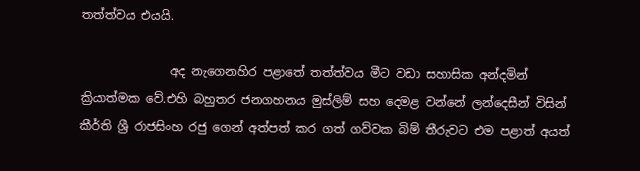තත්ත්වය එයයි.

               අද නැගෙනහිර පළාතේ තත්ත්වය මීට වඩා සහාසික අන්දමින් ක්‍රියාත්මක වේ.එහි බහුතර ජනගහනය මුස්ලිම් සහ දෙමළ වන්නේ ලන්දෙසීන් විසින් කීර්ති ශ්‍රී රාජසිංහ රජු ගෙන් අත්පත් කර ගත් ගව්වක බිම් තීරුවට එම පළාත් අයත්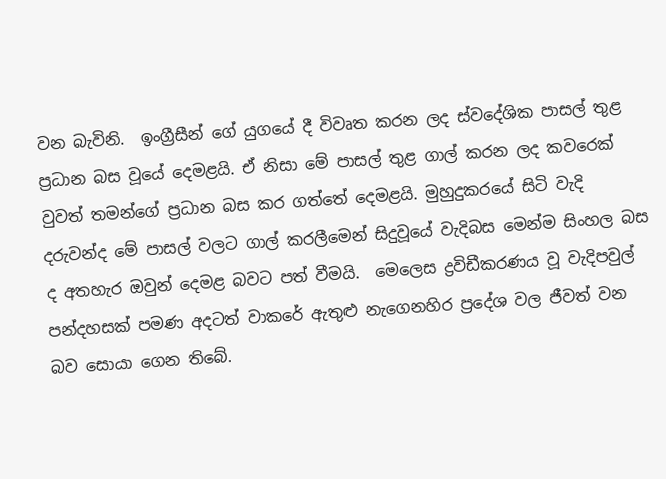වන බැවිනි.  ඉංග්‍රීසීන් ගේ යුගයේ දී විවෘත කරන ලද ස්වදේශික පාසල් තුළ ප්‍රධාන බස වූයේ දෙමළයි. ඒ නිසා මේ පාසල් තුළ ගාල් කරන ලද කවරෙක් වුවත් තමන්ගේ ප්‍රධාන බස කර ගත්තේ දෙමළයි. මුහුදුකරයේ සිටි වැදි දරුවන්ද මේ පාසල් වලට ගාල් කරලීමෙන් සිදුවූයේ වැදිබස මෙන්ම සිංහල බස ද අතහැර ඔවුන් දෙමළ බවට පත් වීමයි.  මෙලෙස ද්‍රවිඩීකරණය වූ වැදිපවුල් පන්දහසක් පමණ අදටත් වාකරේ ඇතුළු නැගෙනහිර ප්‍රදේශ වල ජීවත් වන බව සොයා ගෙන තිබේ.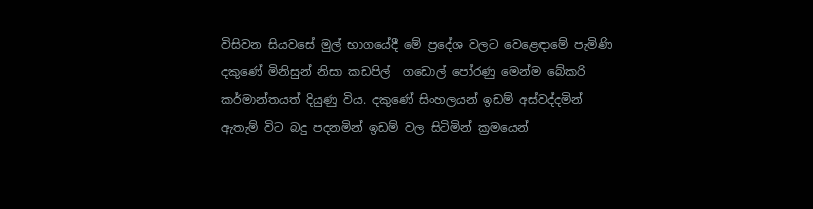විසිවන සියවසේ මුල් භාගයේදී මේ ප්‍රදේශ වලට වෙළෙඳාමේ පැමිණි දකුණේ මිනිසුන් නිසා කඩපිල්  ගඩොල් පෝරණු මෙන්ම බේකරි කර්මාන්තයත් දියුණු විය. දකුණේ සිංහලයන් ඉඩම් අස්වද්දමින් ඇතැම් විට බදු පදනමින් ඉඩම් වල සිටිමින් ක්‍රමයෙන්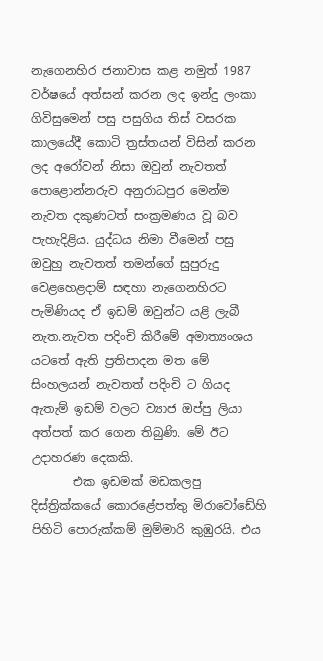නැගෙනහිර ජනාවාස කළ නමුත් 1987 වර්ෂයේ අත්සන් කරන ලද ඉන්දු ලංකා ගිවිසුමෙන් පසු පසුගිය තිස් වසරක කාලයේදී කොටි ත්‍රස්තයන් විසින් කරන ලද අරෝවන් නිසා ඔවුන් නැවතත් පොළොන්නරුව අනුරාධපුර මෙන්ම නැවත දකුණටත් සංක්‍රමණය වූ බව පැහැදිළිය. යුද්ධය නිමා වීමෙන් පසු ඔවුහු නැවතත් තමන්ගේ සුපුරුදු වෙළහෙළදාම් සඳහා නැගෙනහිරට පැමිණියද ඒ ඉඩම් ඔවුන්ට යළි ලැබී නැත.නැවත පදිංචි කිරීමේ අමාත්‍යංශය යටතේ ඇති ප්‍රතිපාදන මත මේ සිංහලයන් නැවතත් පදිංචි ට ගියද ඇතැම් ඉඩම් වලට ව්‍යාජ ඔප්පු ලියා අත්පත් කර ගෙන තිබුණි. මේ ඊට උදාහරණ දෙකකි.
       එක ඉඩමක් මඩකලපු දිස්ත්‍රික්කයේ කොරළේපත්තු මිරාවෝඩේහි පිහිටි පොරුක්කම් මුම්මාරි කුඹුරයි. එය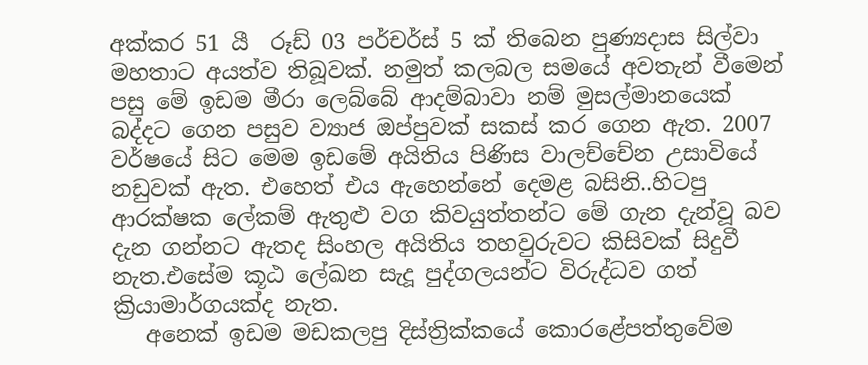අක්කර 51 යී  රූඩ් 03 පර්චර්ස් 5 ක් තිබෙන පුණ්‍යදාස සිල්වා මහතාට අයත්ව තිබූවක්. නමුත් කලබල සමයේ අවතැන් වීමෙන් පසු මේ ඉඩම මීරා ලෙබ්බේ ආදම්බාවා නම් මුසල්මානයෙක් බද්දට ගෙන පසුව ව්‍යාජ ඔප්පුවක් සකස් කර ගෙන ඇත. 2007 වර්ෂයේ සිට මෙම ඉඩමේ අයිතිය පිණිස වාලච්චේන උසාවියේ නඩුවක් ඇත. එහෙත් එය ඇහෙන්නේ දෙමළ බසිනි..හිටපු ආරක්ෂක ලේකම් ඇතුළු වග කිවයුත්තන්ට මේ ගැන දැන්වූ බව දැන ගන්නට ඇතද සිංහල අයිතිය තහවුරුවට කිසිවක් සිදුවී නැත.එසේම කූඨ ලේඛන සැදූ පුද්ගලයන්ට විරුද්ධව ගත් ක්‍රියාමාර්ගයක්ද නැත.
   අනෙක් ඉඩම මඩකලපු දිස්ත්‍රික්කයේ කොරළේපත්තුවේම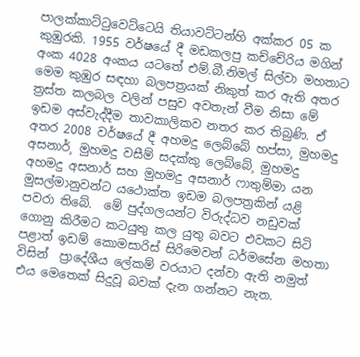පාලක්කාට්ටුවෙට්ටෙයි තියාවට්ටන්හි අක්කර 05 ක කුඹුරකි. 1955 වර්ෂයේ දී මඩකලපු කච්චේරිය මගින් අංක 4028 අංකය යටතේ එම්.බී.නිමල් සිල්වා මහතාට මෙම කුඹුර සඳහා බලපත්‍රයක් නිකුත් කර ඇති අතර ත්‍රස්ත කලබල වලින් පසුව අවතැන් වීම නිසා මේ ඉඩම අස්වැද්දීම තාවකාලිකව නතර කර තිබුණි. ඒ අතර 2008 වර්ෂයේ දී අහමදු ලෙබ්බේ හප්සා¸ මුහමදු අසනාර්¸ මුහමදු වසීම් සදක්කු ලෙබ්බේ¸ මුහමදු අහමදු අසනාර් සහ මුහමදු අසනාර් ෆාතුම්මා යන මුසල්මානුවන්ට යථොක්ත ඉඩම බලපත්‍රකින් යළි පවරා තිබේ.  මේ පුද්ගලයන්ට විරුද්ධව නඩුවක් ගොනු කිරීමට කටයුතු කල යුතු බවට එවකට සිටි පළාත් ඉඩම් කොමසාරිස් සිරිමෙවන් ධර්මසේන මහතා විසින්  ප්‍රාදේශීය ලේකම් වරයාට දන්වා ඇති නමුත්  එය මෙතෙක් සිදුවූ බවක් දැන ගන්නට නැත.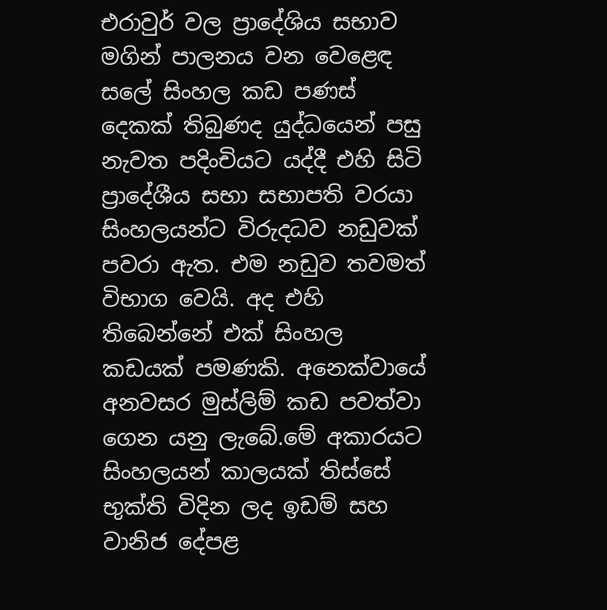එරාවුර් වල ප්‍රාදේශිය සභාව මගින් පාලනය වන වෙළෙඳ සලේ සිංහල කඩ පණස් දෙකක් තිබුණද යුද්ධයෙන් පසු නැවත පදිංචියට යද්දී එහි සිටි ප්‍රාදේශීය සභා සභාපති වරයා සිංහලයන්ට විරුදධව නඩුවක් පවරා ඇත. එම නඩුව තවමත් විභාග වෙයි. අද එහි තිබෙන්නේ එක් සිංහල කඩයක් පමණකි. අනෙක්වායේ අනවසර මුස්ලිම් කඩ පවත්වා ගෙන යනු ලැබේ.මේ අකාරයට සිංහලයන් කාලයක් තිස්සේ භුක්ති විදින ලද ඉඩම් සහ වානිජ දේපළ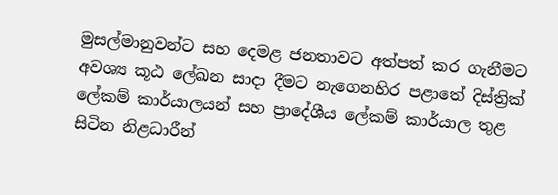මුසල්මානුවන්ට සහ දෙමළ ජනතාවට අත්පත් කර ගැනීමට අවශ්‍ය කූඨ ලේඛන සාදා දීමට නැගෙනහිර පළාතේ දිස්ත්‍රික් ලේකම් කාර්යාලයන් සහ ප්‍රාදේශීය ලේකම් කාර්යාල තුළ සිටින නිළධාරීන්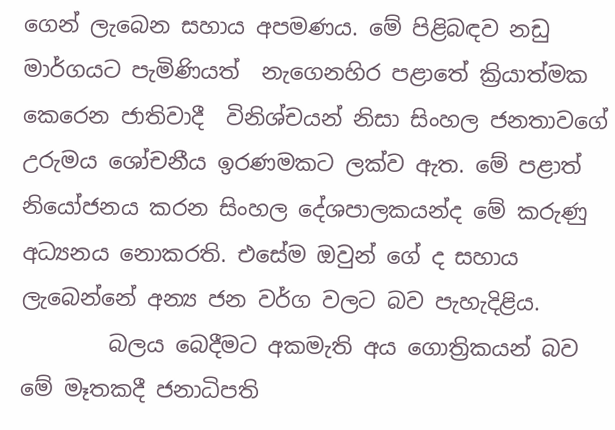ගෙන් ලැබෙන සහාය අපමණය. මේ පිළිබඳව නඩු මාර්ගයට පැමිණියත්  නැගෙනහිර පළාතේ ක්‍රියාත්මක කෙරෙන ජාතිවාදී  විනිශ්චයන් නිසා සිංහල ජනතාවගේ උරුමය ශෝචනීය ඉරණමකට ලක්ව ඇත. මේ පළාත් නියෝජනය කරන සිංහල දේශපාලකයන්ද මේ කරුණු අධ්‍යනය නොකරති. එසේම ඔවුන් ගේ ද සහාය ලැබෙන්නේ අන්‍ය ජන වර්ග වලට බව පැහැදිළිය.
        බලය බෙදීමට අකමැති අය ගොත්‍රිකයන් බව මේ මෑතකදී ජනාධිපති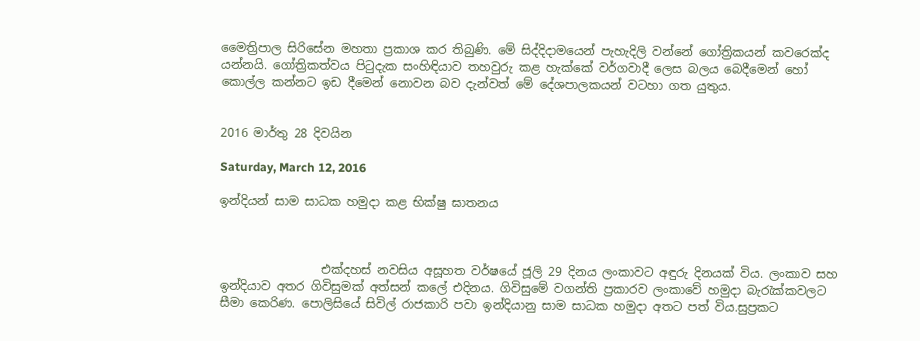මෛත්‍රිපාල සිරිසේන මහතා ප්‍රකාශ කර තිබුණි. මේ සිද්දිදාමයෙන් පැහැදිලි වන්නේ ගෝත්‍රිකයන් කවරෙක්ද යන්නයි. ගෝත්‍රිකත්වය පිටුදැක සංහිඳියාව තහවුරු කළ හැක්කේ වර්ගවාදී ලෙස බලය බෙදීමෙන් හෝ කොල්ල කන්නට ඉඩ දීමෙන් නොවන බව දැන්වත් මේ දේශපාලකයන් වටහා ගත යුතුය.


2016 මාර්තු 28 දිවයින

Saturday, March 12, 2016

ඉන්දියන් සාම සාධක හමුදා කළ භික්ෂු ඝාතනය



                 එක්දහස් නවසිය අසූහත වර්ෂයේ ජූලි 29 දිනය ලංකාවට අඳුරු දිනයක් විය. ලංකාව සහ ඉන්දියාව අතර ගිවිසුමක් අත්සන් කලේ එදිනය. ගිවිසුමේ වගන්ති ප්‍රකාරව ලංකාවේ හමුදා බැරැක්කවලට සීමා කෙරිණ. පොලිසියේ සිවිල් රාජකාරි පවා ඉන්දියානු සාම සාධක හමුදා අතට පත් විය.සුප්‍රකට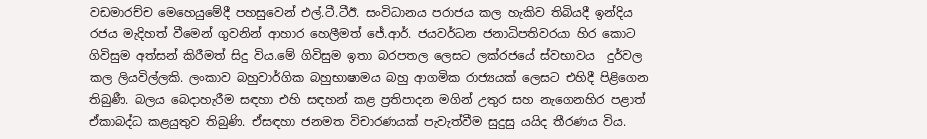වඩමාරච්ච මෙහෙයුමේදී පහසුවෙන් එල්.ටී.ටීඊ. සංවිධානය පරාජය කල හැකිව තිබියදී ඉන්දිය රජය මැදිහත් වීමෙන් ගුවනින් ආහාර හෙලීමත් ජේ.ආර්. ජයවර්ධන ජනාධිපතිවරයා හිර කොට ගිවිසුම අත්සන් කිරීමත් සිදු විය.මේ ගිවිසුම ඉතා බරපතල ලෙසට ලක්රජයේ ස්වභාවය  දුර්වල කල ලියවිල්ලකි. ලංකාව බහුවාර්ගික බහුභාෂාමය බහු ආගමික රාජ්‍යයක් ලෙසට එහිදී පිළිගෙන තිබුණී. බලය බෙදාහැරීම සඳහා එහි සඳහන් කළ ප්‍රතිපාදන මගින් උතුර සහ නැගෙනහිර පළාත් ඒකාබද්ධ කළයුතුව තිබුණි. ඒසඳහා ජනමත විචාරණයක් පැවැත්වීම සුදුසු යයිද තීරණය විය.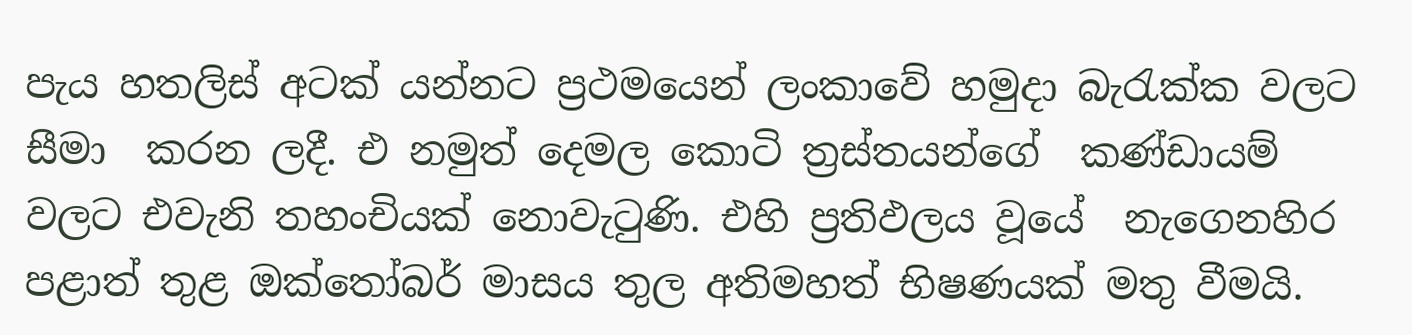පැය හතලිස් අටක් යන්නට ප්‍රථමයෙන් ලංකාවේ හමුදා බැරැක්ක වලට සීමා  කරන ලදී. එ නමුත් දෙමල කොටි ත්‍රස්තයන්ගේ  කණ්ඩායම් වලට එවැනි තහංචියක් නොවැටුණි. එහි ප්‍රතිඵලය වූයේ  නැගෙනහිර පළාත් තුළ ඔක්තෝබර් මාසය තුල අතිමහත් භිෂණයක් මතු වීමයි.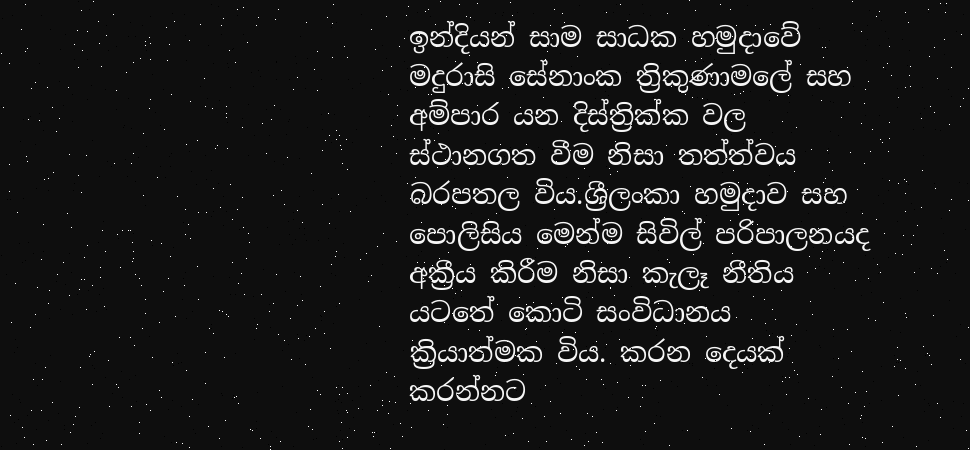ඉන්දියන් සාම සාධක හමුදාවේ මදුරාසි සේනාංක ත්‍රිකුණාමලේ සහ අම්පාර යන දිස්ත්‍රික්ක වල ස්ථානගත වීම නිසා තත්ත්වය බරපතල විය.ශ්‍රීලංකා හමුදාව සහ පොලිසිය මෙන්ම සිවිල් පරිපාලනයද අක්‍රීය කිරීම නිසා කැලෑ නීතිය යටතේ කොටි සංවිධානය ක්‍රියාත්මක විය. කරන දෙයක් කරන්නට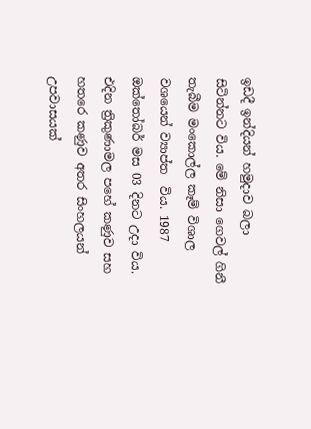ඉඩදී ඉන්දියන් හමුදාව බලා සිටින්නට විය. මේ නිසා ගෙවල් ගිනී තැබීම මංකොල්ල කෑම් විශාල වශයෙන් ව්‍යාප්ත  විය. 1987 ඔක්තෝබර් මස 03 දිනට උදා විය. එදින ත්‍රිකුණාමල පහේ කණුව සහ හතරෙ කණුව අතර සිංහලයන් උපවාසයක්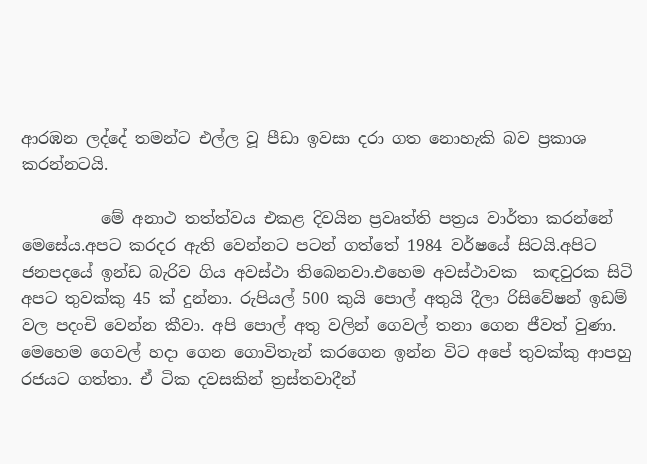ආරඹන ලද්දේ තමන්ට එල්ල වූ පීඩා ඉවසා දරා ගත නොහැකි බව ප්‍රකාශ කරන්නටයි.

          මේ අනාථ තත්ත්වය එකළ දිවයින ප්‍රවෘත්ති පත්‍රය වාර්තා කරන්නේ මෙසේය.අපට කරදර ඇති වෙන්නට පටන් ගත්තේ 1984 වර්ෂයේ සිටයි.අපිට ජනපදයේ ඉන්ඩ බැරිව ගිය අවස්ථා තිබෙනවා.එහෙම අවස්ථාවක  කඳවුරක සිටි අපට තුවක්කු 45 ක් දුන්නා. රුපියල් 500 කුයි පොල් අතුයි දීලා රිසිවේෂන් ඉඩම් වල පදංචි වෙන්න කීවා. අපි පොල් අතු වලින් ගෙවල් තනා ගෙන ජීවත් වුණා. මෙහෙම ගෙවල් හදා ගෙන ගොවිතැන් කරගෙන ඉන්න විට අපේ තුවක්කු ආපහු රජයට ගත්තා. ඒ ටික දවසකින් ත්‍රස්තවාදීන්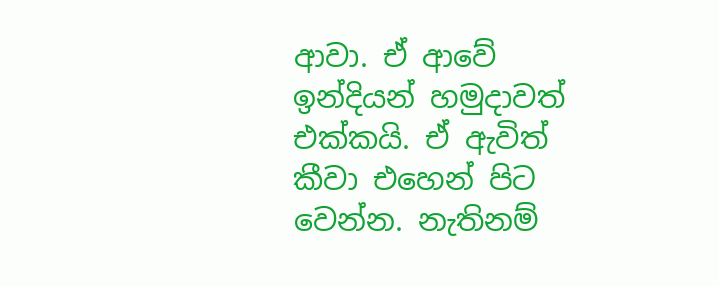ආවා. ඒ ආවේ ඉන්දියන් හමුදාවත් එක්කයි. ඒ ඇවිත් කීවා එහෙන් පිට වෙන්න. නැතිනම්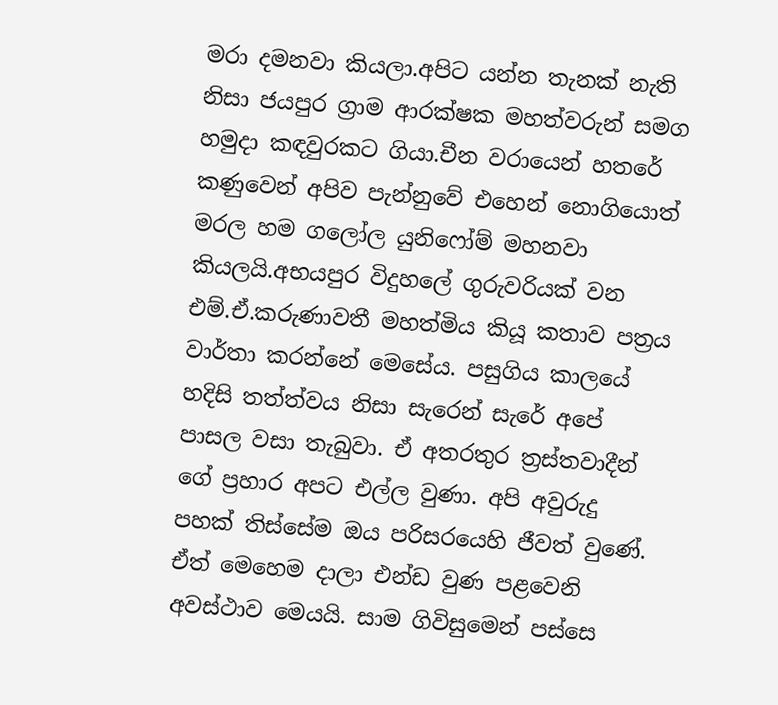මරා දමනවා කියලා.අපිට යන්න තැනක් නැති නිසා ජයපුර ග්‍රාම ආරක්ෂක මහත්වරුන් සමග හමුදා කඳවුරකට ගියා.චීන වරායෙන් හතරේ කණුවෙන් අපිව පැන්නුවේ එහෙන් නොගියොත් මරල හම ගලෝල යුනිෆෝම් මහනවා  කියලයි.අභයපුර විදුහලේ ගුරුවරියක් වන එම්.ඒ.කරුණාවතී මහත්මිය කියූ කතාව පත්‍රය වාර්තා කරන්නේ මෙසේය. පසුගිය කාලයේ හදිසි තත්ත්වය නිසා සැරෙන් සැරේ අපේ පාසල වසා තැබුවා. ඒ අතරතුර ත්‍රස්තවාදීන් ගේ ප්‍රහාර අපට එල්ල වුණා. අපි අවුරුදු පහක් තිස්සේම ඔය පරිසරයෙහි ජීවත් වුණේ. ඒත් මෙහෙම දාලා එන්ඩ වුණ පළවෙනි අවස්ථාව මෙයයි. සාම ගිවිසුමෙන් පස්සෙ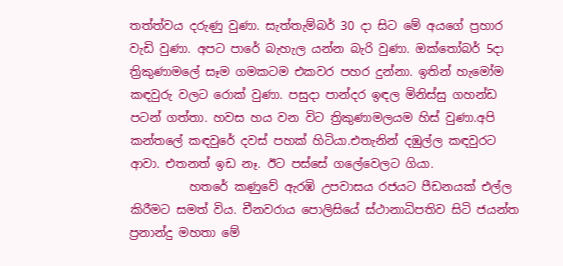තත්ත්වය දරුණු වුණා. සැත්තැම්බර් 30 දා සිට මේ අයගේ ප්‍රහාර වැඩි වුණා. අපට පාරේ බැහැල යන්න බැරි වුණා. ඔක්තෝබර් 5දා ත්‍රිකුණාමලේ සෑම ගමකටම එකවර පහර දුන්නා. ඉතින් හැමෝම කඳවුරු වලට රොක් වුණා. පසුදා පාන්දර ඉඳල මිනිස්සු ගහන්ඩ පටන් ගත්තා. හවස හය වන විට ත්‍රිකුණාමලයම හිස් වුණා.අපි කන්තලේ කඳවුරේ දවස් පහක් හිටියා.එතැනින් දඹුල්ල කඳවුරට ආවා. එතනත් ඉඩ නෑ. ඊට පස්සේ ගලේවෙලට ගියා.
          හතරේ කණුවේ ඇරඹි උපවාසය රජයට පීඩනයක් එල්ල කිරීමට සමත් විය. චීනවරාය පොලිසියේ ස්ථානාධිපතිව සිටි ජයන්ත ප්‍රනාන්දු මහතා මේ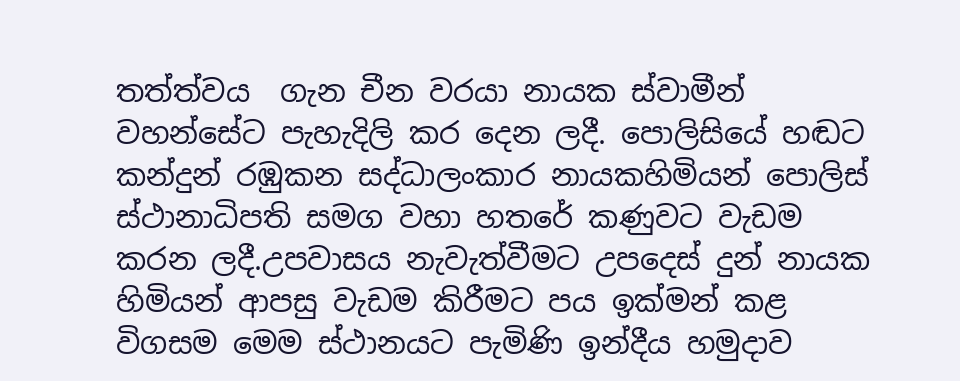තත්ත්වය  ගැන චීන වරයා නායක ස්වාමීන් වහන්සේට පැහැදිලි කර දෙන ලදී. පොලිසියේ හඬට කන්දුන් රඹුකන සද්ධාලංකාර නායකහිමියන් පොලිස් ස්ථානාධිපති සමග වහා හතරේ කණුවට වැඩම කරන ලදී.උපවාසය නැවැත්වීමට උපදෙස් දුන් නායක හිමියන් ආපසු වැඩම කිරීමට පය ඉක්මන් කළ විගසම මෙම ස්ථානයට පැමිණි ඉන්දීය හමුදාව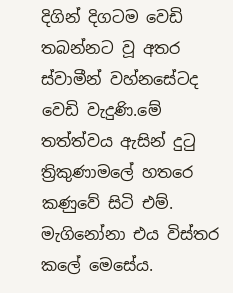දිගින් දිගටම වෙඩි තබන්නට වූ අතර ස්වාමීන් වහ්නසේටද වෙඩි වැදුණි.මේ තත්ත්වය ඇසින් දුටු ත්‍රිකුණාමලේ හතරෙ කණුවේ සිටි එම්. මැගිනෝනා එය විස්තර කලේ මෙසේය.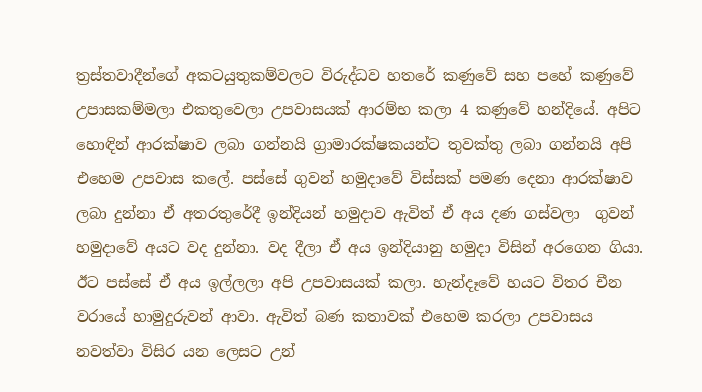ත්‍රස්තවාදීන්ගේ අකටයුතුකම්වලට විරුද්ධව හතරේ කණුවේ සහ පහේ කණුවේ උපාසකම්මලා එකතුවෙලා උපවාසයක් ආරම්භ කලා 4 කණුවේ හන්දියේ. අපිට හොඳින් ආරක්ෂාව ලබා ගන්නයි ග්‍රාමාරක්ෂකයන්ට තුවක්තු ලබා ගන්නයි අපි එහෙම උපවාස කලේ. පස්සේ ගුවන් හමුදාවේ විස්සක් පමණ දෙනා ආරක්ෂාව ලබා දුන්නා ඒ අතරතුරේදී ඉන්දියන් හමුදාව ඇවිත් ඒ අය දණ ගස්වලා  ගුවන් හමුදාවේ අයට වද දුන්නා. වද දීලා ඒ අය ඉන්දියානු හමුදා විසින් අරගෙන ගියා. ඊට පස්සේ ඒ අය ඉල්ලලා අපි උපවාසයක් කලා. හැන්දෑවේ හයට විතර චීන වරායේ හාමුදුරුවන් ආවා. ඇවිත් බණ කතාවක් එහෙම කරලා උපවාසය නවත්වා විසිර යන ලෙසට උන්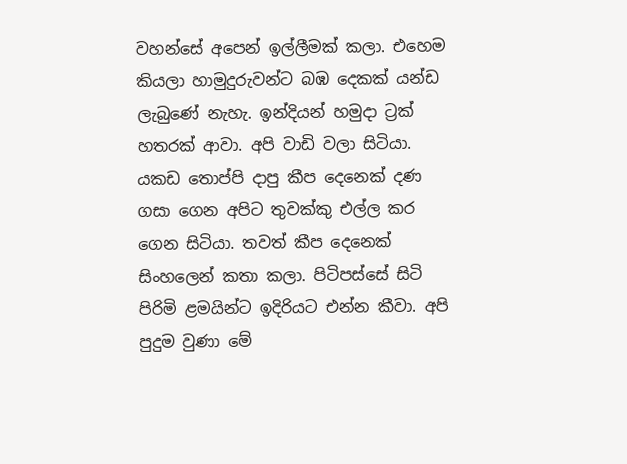වහන්සේ අපෙන් ඉල්ලීමක් කලා. එහෙම කියලා හාමුදුරුවන්ට බඹ දෙකක් යන්ඩ ලැබුණේ නැහැ. ඉන්දියන් හමුදා ට්‍රක් හතරක් ආවා. අපි වාඩි වලා සිටියා. යකඩ තොප්පි දාපු කීප දෙනෙක් දණ ගසා ගෙන අපිට තුවක්කු එල්ල කර ගෙන සිටියා. තවත් කීප දෙනෙක් සිංහලෙන් කතා කලා. පිටිපස්සේ සිටි පිරිමි ළමයින්ට ඉදිරියට එන්න කීවා. අපි පුදුම වුණා මේ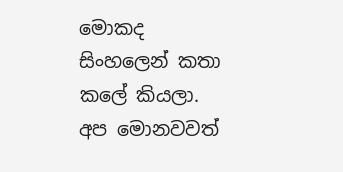මොකද සිංහලෙන් කතා කලේ කියලා. අප මොනවවත්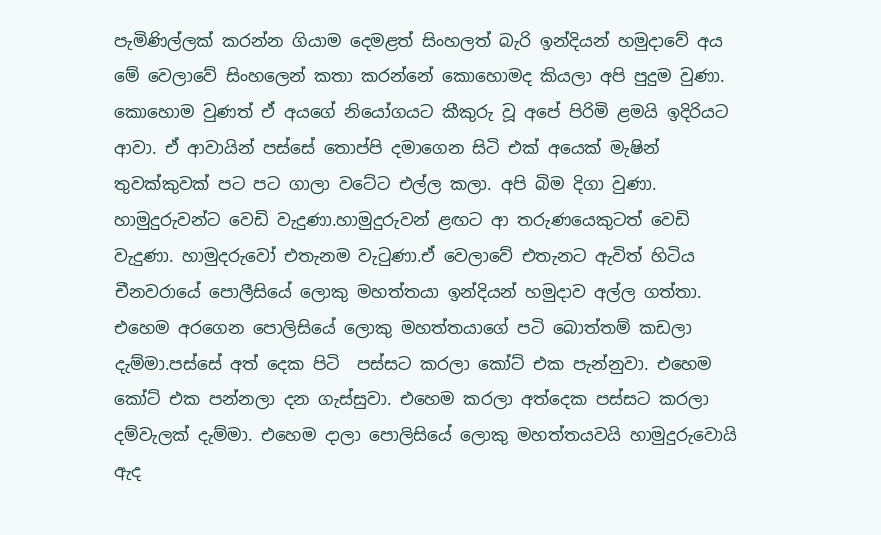පැමිණිල්ලක් කරන්න ගියාම දෙමළත් සිංහලත් බැරි ඉන්දියන් හමුදාවේ අය මේ වෙලාවේ සිංහලෙන් කතා කරන්නේ කොහොමද කියලා අපි පුදුම වුණා. කොහොම වුණත් ඒ අයගේ නියෝගයට කීකුරු වූ අපේ පිරිමි ළමයි ඉදිරියට ආවා. ඒ ආවායින් පස්සේ තොප්පි දමාගෙන සිටි එක් අයෙක් මැෂින් තුවක්කුවක් පට පට ගාලා වටේට එල්ල කලා. අපි බිම දිගා වුණා. හාමුදුරුවන්ට වෙඩි වැදුණා.හාමුදුරුවන් ළඟට ආ තරුණයෙකුටත් වෙඩි වැදුණා. හාමුදරුවෝ එතැනම වැටුණා.ඒ වෙලාවේ එතැනට ඇවිත් හිටිය චීනවරායේ පොලීසියේ ලොකු මහත්තයා ඉන්දියන් හමුදාව අල්ල ගත්තා. එහෙම අරගෙන පොලිසියේ ලොකු මහත්තයාගේ පටි බොත්තම් කඩලා දැම්මා.පස්සේ අත් දෙක පිටි  පස්සට කරලා කෝට් එක පැන්නුවා. එහෙම කෝට් එක පන්නලා දන ගැස්සුවා. එහෙම කරලා අත්දෙක පස්සට කරලා දම්වැලක් දැම්මා. එහෙම දාලා පොලිසියේ ලොකු මහත්තයවයි හාමුදුරුවොයි ඇද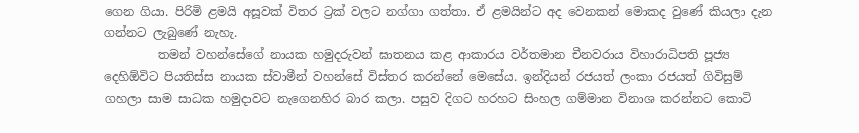ගෙන ගියා. පිරිමි ළමයි අසූවක් විතර ට්‍රක් වලට නග්ගා ගත්තා. ඒ ළමයින්ට අද වෙනකන් මොකද වුණේ කියලා දැන ගන්නට ලැබුණේ නැහැ.
         තමන් වහන්සේගේ නායක හමුදරුවන් ඝාතනය කළ ආකාරය වර්තමාන චීනවරාය විහාරාධිපති පූජ්‍ය දෙහිඕවිට පියතිස්ස නායක ස්වාමීන් වහන්සේ විස්තර කරන්නේ මෙසේය. ඉන්දියන් රජයත් ලංකා රජයත් ගිවිසුම් ගහලා සාම සාධක හමුදාවට නැගෙනහිර බාර කලා. පසුව දිගට හරහට සිංහල ගම්මාන විනාශ කරන්නට කොටි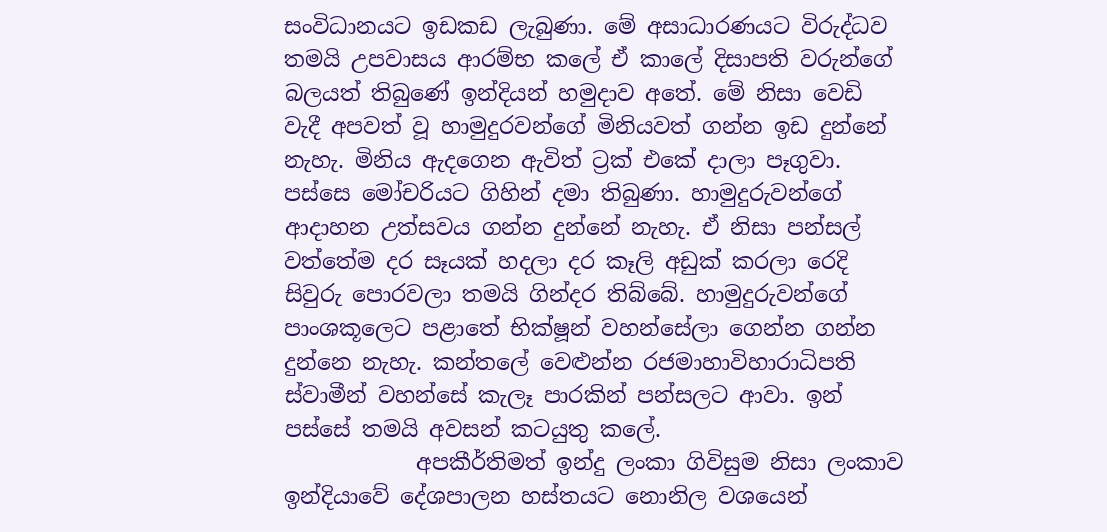සංවිධානයට ඉඩකඩ ලැබුණා. මේ අසාධාරණයට විරුද්ධව තමයි උපවාසය ආරම්භ කලේ ඒ කාලේ දිසාපති වරුන්ගේ බලයත් තිබුණේ ඉන්දියන් හමුදාව අතේ. මේ නිසා වෙඩි වැදී අපවත් වූ හාමුදුරවන්ගේ මිනියවත් ගන්න ඉඩ දුන්නේ නැහැ. මිනිය ඇදගෙන ඇවිත් ට්‍රක් එකේ දාලා පෑගුවා. පස්සෙ මෝචරියට ගිහින් දමා තිබුණා. හාමුදුරුවන්ගේ ආදාහන උත්සවය ගන්න දුන්නේ නැහැ. ඒ නිසා පන්සල් වත්තේම දර සෑයක් හදලා දර කෑලි අඩුක් කරලා රෙදි සිවුරු පොරවලා තමයි ගින්දර තිබ්බේ. හාමුදුරුවන්ගේ පාංශකූලෙට පළාතේ භික්ෂූන් වහන්සේලා ගෙන්න ගන්න දුන්නෙ නැහැ. කන්තලේ වෙළුන්න රජමාහාවිහාරාධිපති ස්වාමීන් වහන්සේ කැලෑ පාරකින් පන්සලට ආවා. ඉන් පස්සේ තමයි අවසන් කටයුතු කලේ.
            අපකීර්තිමත් ඉන්දු ලංකා ගිවිසුම නිසා ලංකාව ඉන්දියාවේ දේශපාලන හස්තයට නොනිල වශයෙන්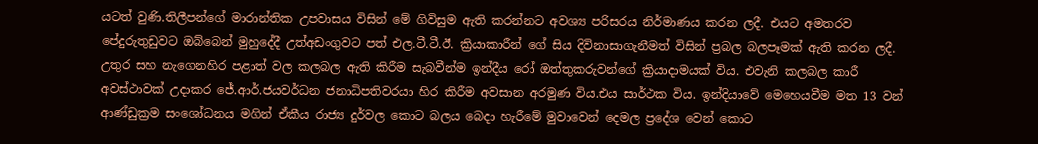යටත් වුණි.තිලීපන්ගේ මාරාන්තික උපවාසය විසින් මේ ගිවිසුම ඇති කරන්නට අවශ්‍ය පරිසරය නිර්මාණය කරන ලදී. එයට අමතරව පේදුරුතුඩුවට ඔබ්බෙන් මුහුදේදී උත්අඩංගුවට පත් එල.ටී.ටී.ඊ. ක්‍රියාකාරීන් ගේ සිය දිවිනාසාගැනීමත් විසින් ප්‍රබල බලපෑමක් ඇති කරන ලදී. උතුර සහ නැගෙනහිර පළාත් වල කලබල ඇති කිරීම සැබවීන්ම ඉන්දීය රෝ ඔත්තුකරුවන්ගේ ක්‍රියාදාමයක් විය. එවැනි කලබල කාරී අවස්ථාවක් උදාකර ජේ.ආර්.ජයවර්ධන ජනාධිපතිවරයා හිර කිරීම අවසාන අරමුණ විය.එය සාර්ථක විය. ඉන්දියාවේ මෙහෙයවීම මත 13 වන් ආණ්ඩුක්‍රම සංශෝධනය මගින් ඒකීය රාජ්‍ය දුර්වල කොට බලය බෙදා හැරීමේ මුවාවෙන් දෙමල ප්‍රදේශ වෙන් කොට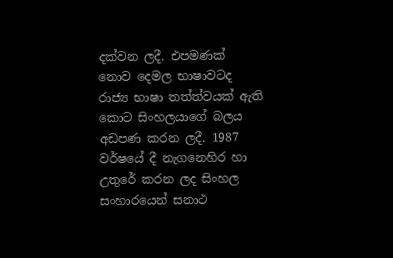දක්වන ලදී. එපමණක් නොව දෙමල භාෂාවටද රාජ්‍ය භාෂා තත්ත්වයක් ඇති කොට සිංහලයාගේ බලය අඩපණ කරන ලදී. 1987 වර්ෂයේ දී නැගනෙහිර හා උතුරේ කරන ලද සිංහල සංහාරයෙන් සනාථ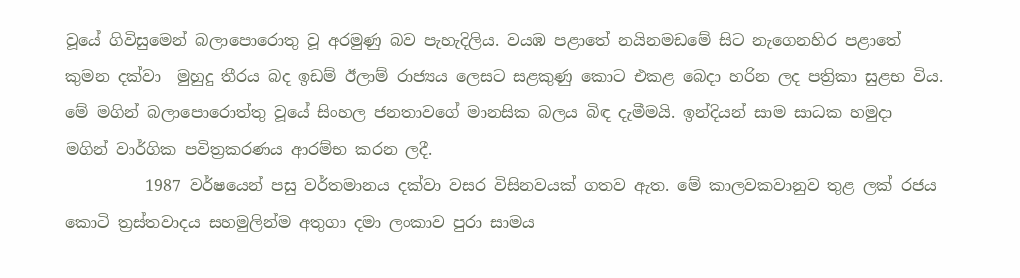වූයේ ගිවිසුමෙන් බලාපොරොතු වූ අරමුණු බව පැහැදිලිය. වයඹ පළාතේ නයිනමඩමේ සිට නැගෙනහිර පළාතේ කුමන දක්වා  මුහුදු තීරය බද ඉඩම් ඊලාම් රාජ්‍යය ලෙසට සළකුණු කොට එකළ බෙදා හරින ලද පත්‍රිකා සුළභ විය. මේ මගින් බලාපොරොත්තු වූයේ සිංහල ජනතාවගේ මානසික බලය බිඳ දැමීමයි. ඉන්දියන් සාම සාධක හමුදා මගින් වාර්ගික පවිත්‍රකරණය ආරම්භ කරන ලදී.
          1987 වර්ෂයෙන් පසු වර්තමානය දක්වා වසර විසිනවයක් ගතව ඇත. මේ කාලවකවානුව තුළ ලක් රජය කොටි ත්‍රස්තවාදය සහමුලින්ම අතුගා දමා ලංකාව පුරා සාමය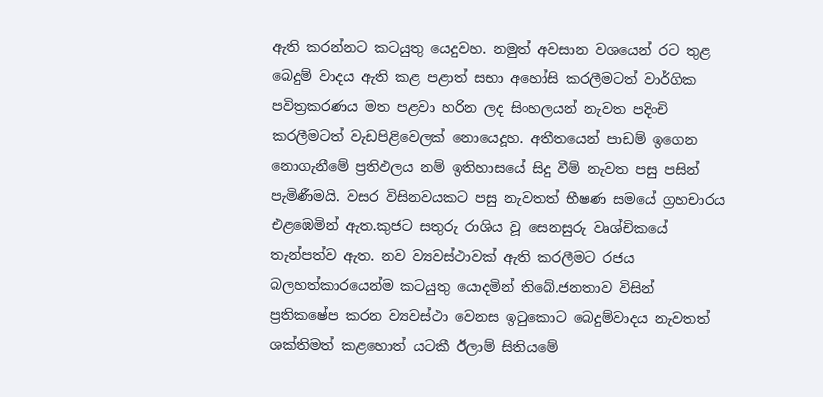ඇති කරන්නට කටයුතු යෙදුවහ. නමුත් අවසාන වශයෙන් රට තුළ බෙදුම් වාදය ඇති කළ පළාත් සභා අහෝසි කරලීමටත් වාර්ගික පවිත්‍රකරණය මත පළවා හරින ලද සිංහලයන් නැවත පදිංචි කරලීමටත් වැඩපිළිවෙලක් නොයෙදූහ. අතීතයෙන් පාඩම් ඉගෙන නොගැනීමේ ප්‍රතිඵලය නම් ඉතිහාසයේ සිදු වීම් නැවත පසු පසින් පැමිණීමයි. වසර විසිනවයකට පසු නැවතත් භීෂණ සමයේ ග්‍රහචාරය එළඹෙමින් ඇත.කුජට සතුරු රාශිය වූ සෙනසුරු වෘශ්චිකයේ තැන්පත්ව ඇත. නව ව්‍යවස්ථාවක් ඇති කරලීමට රජය බලහත්කාරයෙන්ම කටයුතු යොදමින් තිබේ.ජනතාව විසින් ප්‍රතිකෂේප කරන ව්‍යවස්ථා වෙනස ඉටුකොට බෙදුම්වාදය නැවතත් ශක්තිමත් කළහොත් යටකී ඊලාම් සිතියමේ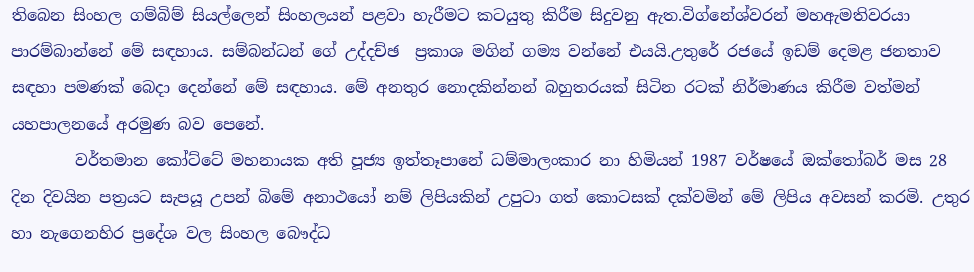තිබෙන සිංහල ගම්බිම් සියල්ලෙන් සිංහලයන් පළවා හැරීමට කටයුතු කිරීම සිදුවනු ඇත.විග්නේශ්වරන් මහඇමතිවරයා පාරම්බාන්නේ මේ සඳහාය. සම්බන්ධන් ගේ උද්දච්ඡ  ප්‍රකාශ මගින් ගම්‍ය වන්නේ එයයි.උතුරේ රජයේ ඉඩම් දෙමළ ජනතාව සඳහා පමණක් බෙදා දෙන්නේ මේ සඳහාය. මේ අනතුර නොදකින්නන් බහුතරයක් සිටින රටක් නිර්මාණය කිරීම වත්මන් යහපාලනයේ අරමුණ බව පෙනේ.
        වර්තමාන කෝට්ටේ මහනායක අති පූජ්‍ය ඉත්තෑපානේ ධම්මාලංකාර නා හිමියන් 1987 වර්ෂයේ ඔක්තෝබර් මස 28 දින දිවයින පත්‍රයට සැපයූ උපන් බිමේ අනාථයෝ නම් ලිපියකින් උපුටා ගත් කොටසක් දක්වමින් මේ ලිපිය අවසන් කරමි. උතුර හා නැගෙනහිර ප්‍රදේශ වල සිංහල බෞද්ධ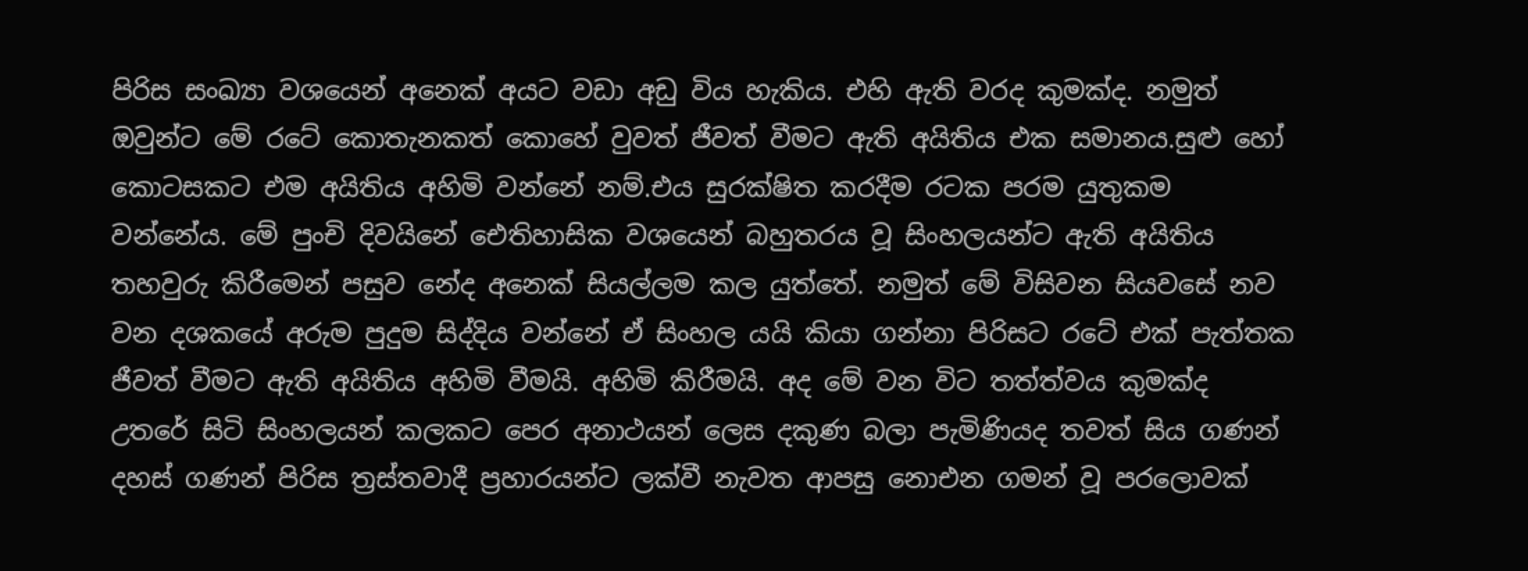පිරිස සංඛ්‍යා වශයෙන් අනෙක් අයට වඩා අඩු විය හැකිය. එහි ඇති වරද කුමක්ද. නමුත් ඔවුන්ට මේ රටේ කොතැනකත් කොහේ වුවත් ජීවත් වීමට ඇති අයිතිය එක සමානය.සුළු හෝ කොටසකට එම අයිතිය අහිමි වන්නේ නම්.එය සුරක්ෂිත කරදීම රටක පරම යුතුකම වන්නේය. මේ පුංචි දිවයිනේ ඓතිහාසික වශයෙන් බහුතරය වූ සිංහලයන්ට ඇති අයිතිය තහවුරු කිරීමෙන් පසුව නේද අනෙක් සියල්ලම කල යුත්තේ. නමුත් මේ විසිවන සියවසේ නව වන දශකයේ අරුම පුදුම සිද්දිය වන්නේ ඒ සිංහල යයි කියා ගන්නා පිරිසට රටේ එක් පැත්තක ජීවත් වීමට ඇති අයිතිය අහිමි වීමයි. අහිමි කිරීමයි. අද මේ වන විට තත්ත්වය කුමක්ද උතරේ සිටි සිංහලයන් කලකට පෙර අනාථයන් ලෙස දකුණ බලා පැමිණියද තවත් සිය ගණන් දහස් ගණන් පිරිස ත්‍රස්තවාදී ප්‍රහාරයන්ට ලක්වී නැවත ආපසු නොඑන ගමන් වූ පරලොවක්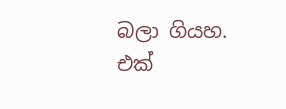බලා ගියහ. එක්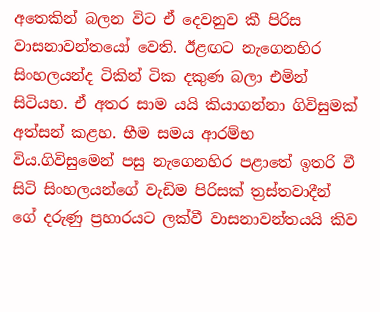අතෙකින් බලන විට ඒ දෙවනුව කී පිරිස වාසනාවන්තයෝ වෙති. ඊළඟට නැගෙනහිර සිංහලයන්ද ටිකින් ටික දකුණ බලා එමින් සිටියහ. ඒ අතර සාම යයි කියාගන්නා ගිවිසුමක් අත්සන් කළහ. භීම සමය ආරම්භ විය.ගිවිසුමෙන් පසු නැගෙනහිර පළාතේ ඉතරි වී සිටි සිංහලයන්ගේ වැඩිම පිරිසක් ත්‍රස්තවාදීන් ගේ දරුණු ප්‍රහාරයට ලක්වී වාසනාවන්තයයි කිව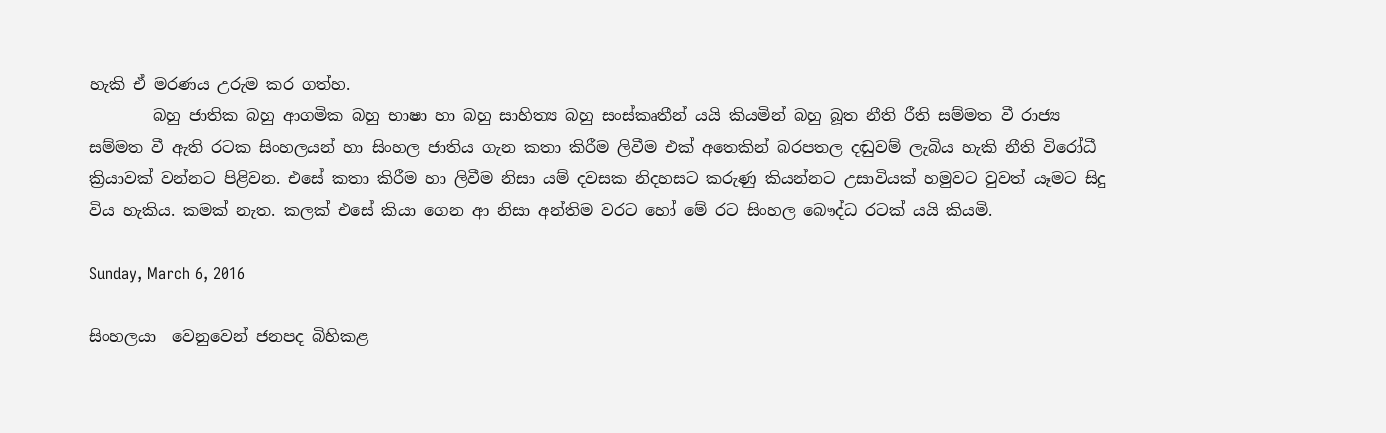හැකි ඒ මරණය උරුම කර ගත්හ.
        බහු ජාතික බහු ආගමික බහු භාෂා හා බහු සාහිත්‍ය බහු සංස්කෘතීන් යයි කියමින් බහු බූත නීති රීති සම්මත වී රාජ්‍ය සම්මත වී ඇති රටක සිංහලයන් හා සිංහල ජාතිය ගැන කතා කිරීම ලිවීම එක් අතෙකින් බරපතල දඬුවම් ලැබිය හැකි නීති විරෝධී ක්‍රියාවක් වන්නට පිළිවන. එසේ කතා කිරීම හා ලිවීම නිසා යම් දවසක නිදහසට කරුණු කියන්නට උසාවියක් හමුවට වුවත් යෑමට සිදු විය හැකිය. කමක් නැත. කලක් එසේ කියා ගෙන ආ නිසා අන්තිම වරට හෝ මේ රට සිංහල බෞද්ධ රටක් යයි කියමි.

Sunday, March 6, 2016

සිංහලයා ‍‍ ‍වෙනු‍‍‍‍‍වෙන් ජනපද බිහිකළ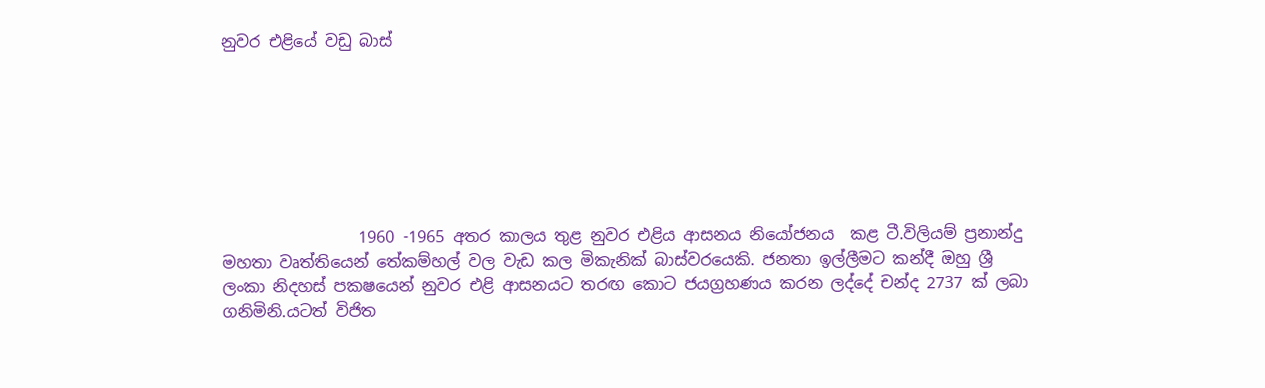නුවර එළි‍‍යේ වඩු බාස්







                 1960 -1965 අතර කාල‍‍ය තුළ නුවර එළිය ආසනය නි‍‍යෝජනය  කළ ටී.විලියම් ප්‍රනාන්දු මහතා වෘත්තියෙන් තේකම්හල් වල වැඩ කල මිකැනික් බාස්වරයෙකි. ජනතා ඉල්ලීමට කන්දී ඔහු ශ්‍රී ලංකා නිදහස් පකෂයෙන් නුවර එළි ආසනයට තරඟ කොට ජයග්‍රහණය කරන ලද්දේ චන්ද 2737 ක් ලබා ගනිමිනි.යටත් විජිත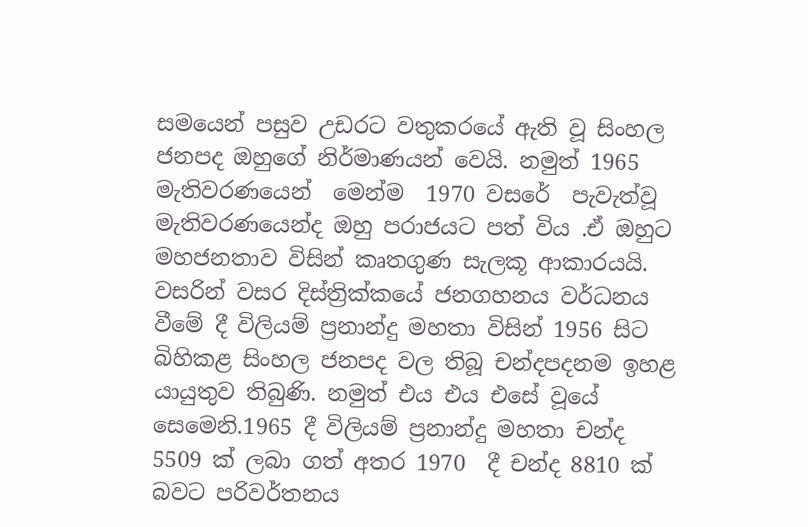සමයෙන් පසුව උඩරට වතුකරයේ ඇති වූ සිංහල ජනපද ඔහුගේ නිර්මාණයන් වෙයි. නමුත් 1965 මැතිවරණයෙන්  ‍‍‍‍‍‍මෙන්ම  1970 වස‍‍‍‍රේ  පැවැත්වූ මැතිවරණ‍‍යෙන්ද ඔහු පරාජයට පත් විය .ඒ ඔහුට මහජනතාව විසින් කෘතගුණ සැලකූ ආකාරයයි. වසරින් වසර දිස්ත්‍රික්ක‍‍‍‍‍‍යේ ජනගහනය වර්ධනය වී‍‍‍‍‍‍මේ දී විලියම් ප්‍රනාන්දු මහතා විසින් 1956 සිට බිහිකළ සිංහල ජනපද වල ති‍‍බූ චන්දපදනම ඉහළ යායුතුව තිබුණි. නමුත් එය එ‍‍ය එසේ වූයේ සෙමෙනි.1965 දී විලියම් ප්‍රනාන්දු මහතා චන්ද 5509 ක් ලබා ගත් අතර 1970  දී චන්ද 8810 ක් බවට පරිවර්තනය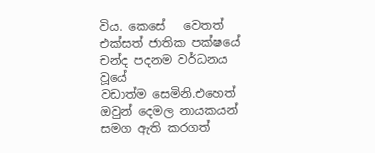විය. කෙසේ   ‍‍‍‍‍‍වෙතත්  එක්සත් ජාතික පක්ෂ‍‍‍‍යේ  චන්ද පදනම වර්ධනය  වූ‍‍‍‍යේ   වඩාත්ම ‍‍‍සෙමිනි.එහෙත් ඔවුන් දෙමල නායකයන් සමග ඇති කරගත්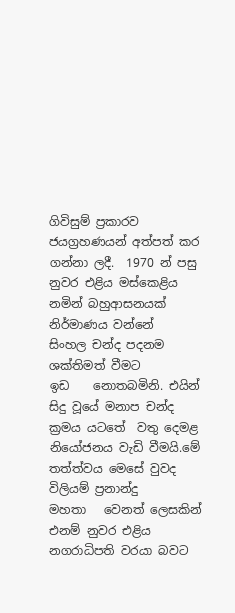ගිවිසුම් ප්‍රකාරව ජයග්‍රහණයන් අත්පත් කර ගන්නා ලදී.  1970 න් පසු නුවර එළිය මස්‍‍‍කෙළිය නමින් බහුආසනයක් නිර්මාණය වන්‍‍‍නේ   සිංහල චන්ද පදනම ශක්තිමත් වීමට ඉඩ    ‍‍‍නොතබමිනි. එයින් සිදු වූයේ මනාප චන්ද ක්‍රමය යටතේ  වතු දෙමළ නියෝජනය වැඩි වීමයි.මේ තත්ත්වය මෙසේ වුවද විලියම් ප්‍රනාන්දු මහතා ‍  ‍‍වෙනත් ‍‍‍‍‍‍‍ලෙසකින් එනම් නුවර එළිය නගරාධිපති වරයා බවට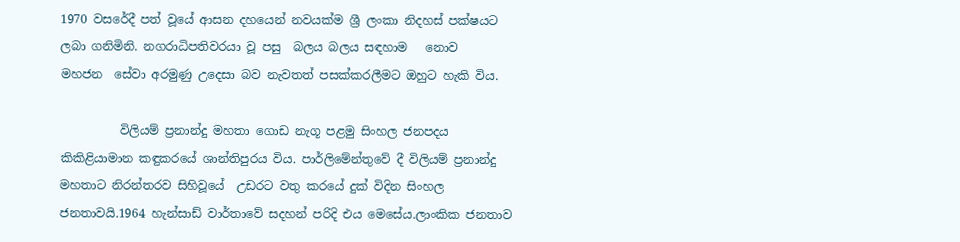1970 වසරේදී පත් වූයේ ආසන දහයෙන් නවයක්ම ශ්‍රී ලංකා නිදහස් පක්ෂයට ලබා ගනිමිනි. නගරාධිපතිවරයා වූ පසු  බලය බලය සඳහාම ‍‍  ‍‍නොව මහජන  ‍‍සේවා අරමුණු උ‍‍‍‍දෙසා බව නැවතත් පසක්කරලීමට ඔහුට හැකි විය.

          විලියම් ප්‍රනාන්දු මහතා ගොඩ නැගූ පළමු සිංහල ජනපදය කිකිළියාමාන කඳුකරයේ ශාන්තිපුරය විය. පාර්ලිමේන්තුවේ දී විලියම් ප්‍රනාන්දු මහතාට නිරන්තරව සිහිවූයේ  උඩරට වතු කරයේ දුක් විදින සිංහල ජනතාවයි.1964 හැන්සාඩ් වාර්තාවේ සදහන් පරිදි එය මෙසේය.ලාංකික ජනතාව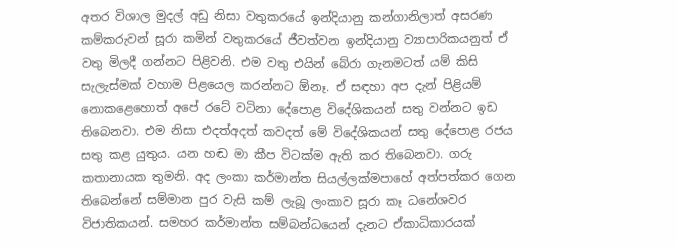අතර විශාල මුදල් අඩු නිසා වතුකරයේ ඉන්දියානු කන්ගානිලාත් අසරණ කම්කරුවන් සූරා කමින් වතුකරයේ ජීවත්වන ඉන්දියානු ව්‍යාපාරිකයනුත් ඒ වතු මිලදී ගන්නට පිළිවනි. එම වතු එයින් බේරා ගැනමටත් යම් කිසි සැලැස්මක් වහාම පිළයෙල කරන්නට ඕනෑ. ඒ සඳහා අප දැන් පිළියම් නොකළෙහොත් අපේ රටේ වටිනා දේපොළ විදේශිකයන් සතු වන්නට ඉඩ තිබෙනවා. එම නිසා එදත්අදත් කවදත් මේ විදේශිකයන් සතු දේපොළ රජය සතු කළ යුතුය. යන හඬ මා කීප විටක්ම ඇති කර තිබෙනවා. ගරු කතානායක තුමනි. අද ලංකා කර්මාන්ත සියල්ලක්මපාහේ අත්පත්කර ගෙන තිබෙන්නේ සම්මාන පුර වැසි කම් ලැබූ ලංකාව සූරා කෑ ධනේශවර විජාතිකයන්. සමහර කර්මාන්ත සම්බන්ධයෙන් දැනට ඒකාධිකාරයක්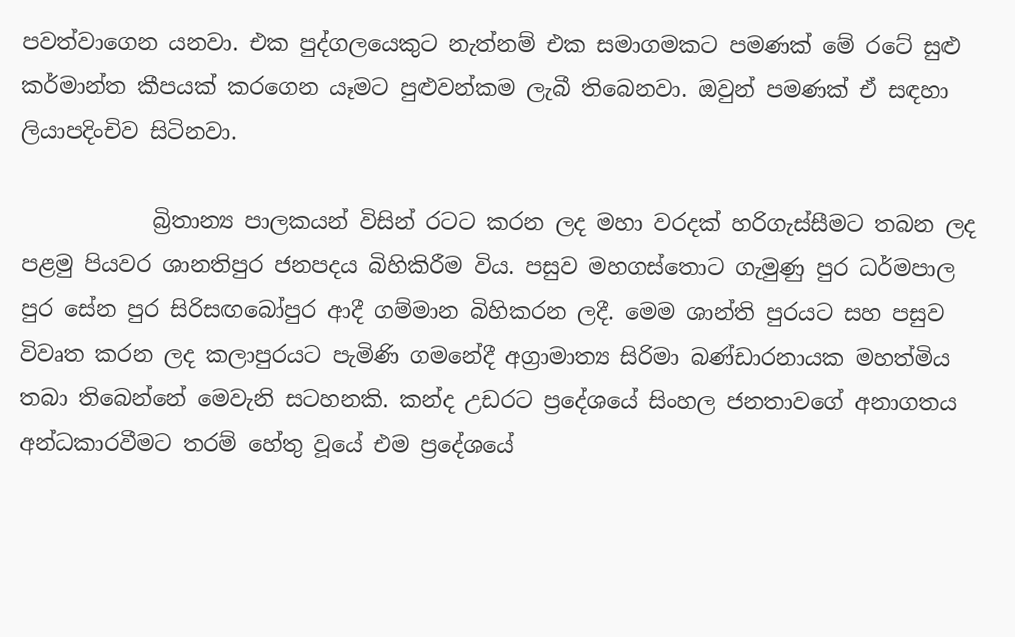පවත්වාගෙන යනවා. එක පුද්ගලයෙකුට නැත්නම් එක සමාගමකට පමණක් මේ රටේ සුළු කර්මාන්ත කීපයක් කරගෙන යෑමට පුළුවන්කම ලැබී තිබෙනවා. ඔවුන් පමණක් ඒ සඳහා ලියාපදිංචිව සිටිනවා.

            බ්‍රිතාන්‍ය පාලකයන් විසින් රටට කරන ලද මහා වරදක් හරිගැස්සීමට තබන ලද පළමු පියවර ශානතිපුර ජනපදය බිහිකිරීම විය. පසුව මහගස්තොට ගැමුණු පුර ධර්මපාල පුර සේන පුර සිරිසඟබෝපුර ආදී ගම්මාන බිහිකරන ලදී. මෙම ශාන්ති පුරයට සහ පසුව විවෘත කරන ලද කලාපුරයට පැමිණි ගමනේදී අග්‍රාමාත්‍ය සිරිමා බණ්ඩාරනායක මහත්මිය තබා තිබෙන්නේ මෙවැනි සටහනකි. කන්ද උඩරට ප්‍රදේශයේ සිංහල ජනතාවගේ අනාගතය අන්ධකාරවීමට තරම් හේතු වූයේ එම ප්‍රදේශයේ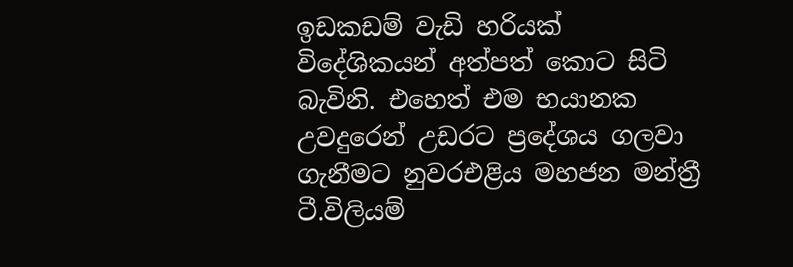ඉඩකඩම් වැඩි හරියක් විදේශිකයන් අත්පත් කොට සිටි බැවිනි. එහෙත් එම භයානක උවදුරෙන් උඩරට ප්‍රදේශය ගලවා ගැනීමට නුවරඑළිය මහජන මන්ත්‍රී ටී.විලියම්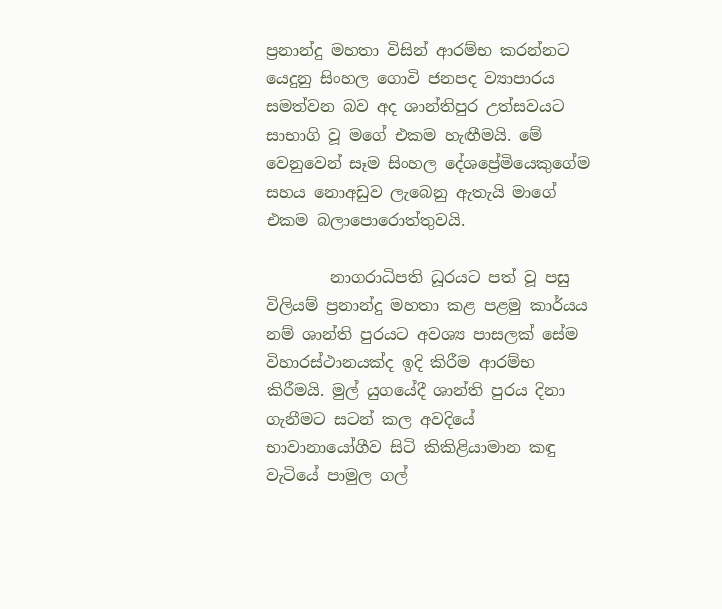ප්‍රනාන්දු මහතා විසින් ආරම්භ කරන්නට යෙදුනු සිංහල ගොවි ජනපද ව්‍යාපාරය සමත්වන බව අද ශාන්තිපුර උත්සවයට සාභාගි වූ මගේ එකම හැඟීමයි. මේ වෙනුවෙන් සෑම සිංහල දේශප්‍රේමියෙකුගේම සහය නොඅඩුව ලැබෙනු ඇතැයි මාගේ එකම බලාපොරොත්තුවයි.

        නාගරාධිපති ධූරයට පත් වූ පසු විලියම් ප්‍රනාන්දු මහතා කළ පළමු කාර්යය නම් ශාන්ති පුරයට අවශ්‍ය පාසලක් සේම විහාරස්ථානයක්ද ඉදි කිරීම ආරම්භ කිරීමයි. මුල් යුගයේදී ශාන්ති පුරය දිනා ගැනීමට සටන් කල අවදියේ භාවානායෝගීව සිටි කිකිළියාමාන කඳු වැටියේ පාමුල ගල්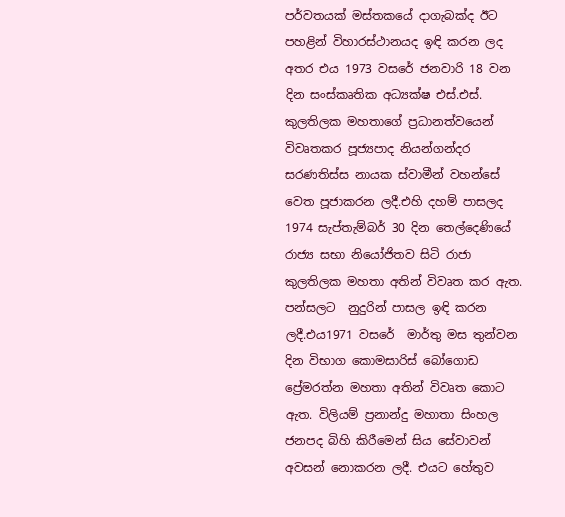පර්වතයක් මස්තකයේ දාගැබක්ද ඊට පහළින් විහාරස්ථානයද ඉඳි කරන ලද අතර එය 1973 වසරේ ජනවාරි 18 වන දින සංස්කෘතික අධ්‍යක්ෂ එස්.එස්. කුලතිලක මහතාගේ ප්‍රධානත්වයෙන් විවෘතකර පූජ්‍යපාද නියන්ගන්දර සරණතිස්ස නායක ස්වාමීන් වහන්සේ වෙත පූජාකරන ලදී.එහි දහම් පාසලද 1974 සැප්තැම්බර් 30 දින තෙල්දෙණියේ රාජ්‍ය සභා නියෝජිතව සිටි රාජා කුලතිලක මහතා අතින් විවෘත කර ඇත. පන්සලට  නුදුරින් පාසල ඉඳි කරන ලදී.එය1971 වසරේ  මාර්තු මස තුන්වන දින විභාග කොමසාරිස් බෝගොඩ ප්‍රේමරත්න මහතා අතින් විවෘත කොට ඇත. විලියම් ප්‍රනාන්දු මහාතා සිංහල ජනපද බිහි කිරීමෙන් සිය සේවාවන් අවසන් නොකරන ලදී. එයට හේතුව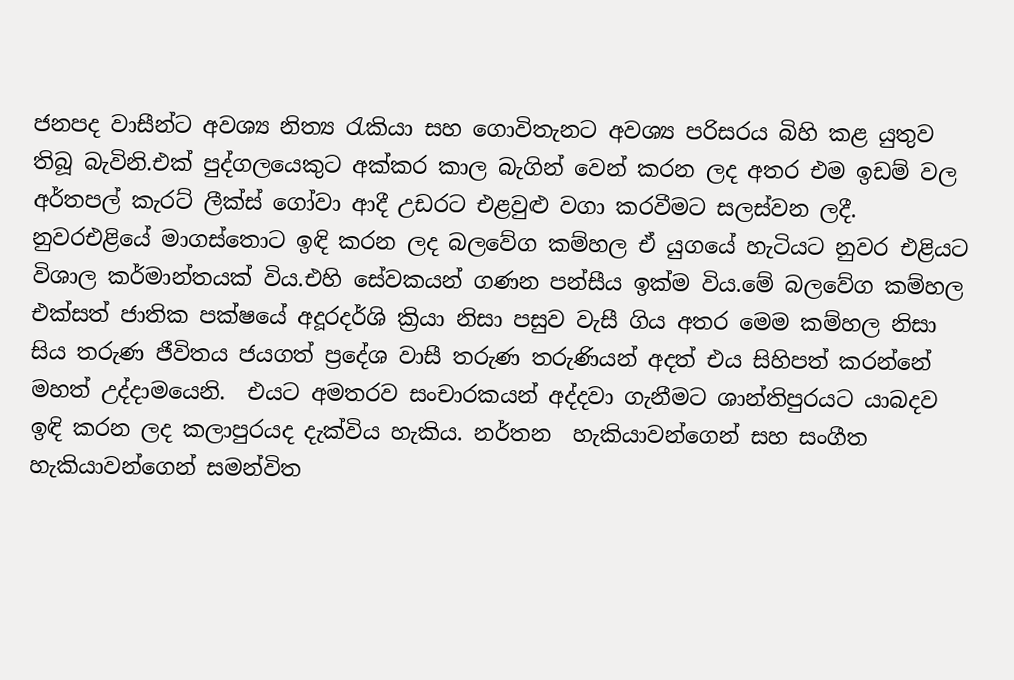ජනපද වාසීන්ට අවශ්‍ය නිත්‍ය රැකියා සහ ගොවිතැනට අවශ්‍ය පරිසරය බිහි කළ යුතුව තිබූ බැවිනි.එක් පුද්ගලයෙකුට අක්කර කාල බැගින් වෙන් කරන ලද අතර එම ඉඩම් වල අර්තපල් කැරට් ලීක්ස් ගෝවා ආදී උඩරට එළවුළු වගා කරවීමට සලස්වන ලදී. නුවරඑළියේ මාගස්තොට ඉඳි කරන ලද බලවේග කම්හල ඒ යුගයේ හැටියට නුවර එළියට විශාල කර්මාන්තයක් විය.එහි සේවකයන් ගණන පන්සීය ඉක්ම විය.මේ බලවේග කම්හල එක්සත් ජාතික පක්ෂයේ අදූරදර්ශි ක්‍රියා නිසා පසුව වැසී ගිය අතර මෙම කම්හල නිසා සිය තරුණ ජීවිතය ජයගත් ප්‍රදේශ වාසී තරුණ තරුණියන් අදත් එය සිහිපත් කරන්නේ මහත් උද්දාමයෙනි.  එයට අමතරව සංචාරකයන් අද්දවා ගැනීමට ශාන්තිපුරයට යාබදව ඉඳි කරන ලද කලාපුරයද දැක්විය හැකිය. නර්තන  හැකියාවන්ගෙන් සහ සංගීත හැකියාවන්ගෙන් සමන්විත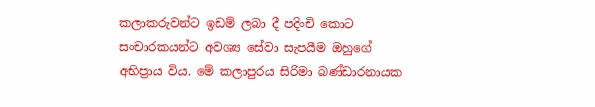කලාකරුවන්ට ඉඩම් ලබා දී පදිංචි කොට  සංචාරකයන්ට අවශ්‍ය සේවා සැපයීම ඔහුගේ අභිප්‍රාය විය. මේ කලාපුරය සිරිමා බණ්ඩාරනායක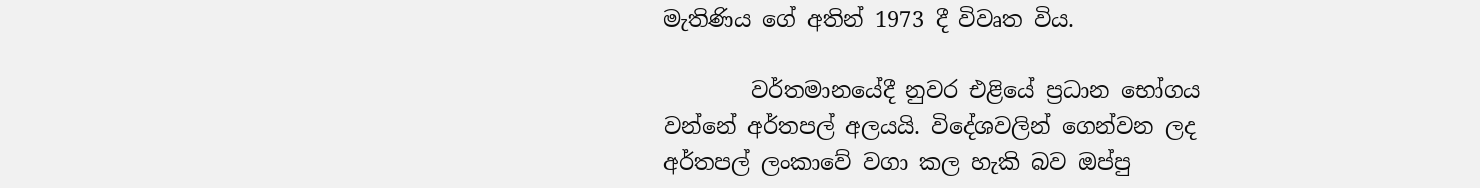මැතිණිය ගේ අතින් 1973 දී විවෘත විය.

        වර්තමානයේදී නුවර එළියේ ප්‍රධාන භෝගය වන්නේ අර්තපල් අලයයි. විදේශවලින් ගෙන්වන ලද අර්තපල් ලංකාවේ වගා කල හැකි බව ඔප්පු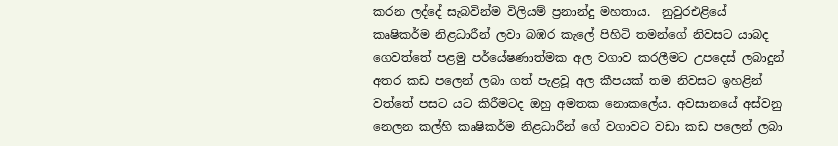කරන ලද්දේ සැබවින්ම විලියම් ප්‍රනාන්දු මහතාය.  නුවුරඑළියේ කෘෂිකර්ම නිළධාරීන් ලවා බඹර කැලේ පිහිටි තමන්ගේ නිවසට යාබද ගෙවත්තේ පළමු පර්යේෂණාත්මක අල වගාව කරලීමට උපදෙස් ලබාදුන් අතර කඩ පලෙන් ලබා ගත් පැළවූ අල කීපයක් තම නිවසට ඉහළින් වත්තේ පසට යට කිරීමටද ඔහු අමතක නොකලේය. අවසානයේ අස්වනු නෙලන කල්හි කෘෂිකර්ම නිළධාරීන් ගේ වගාවට වඩා කඩ පලෙන් ලබා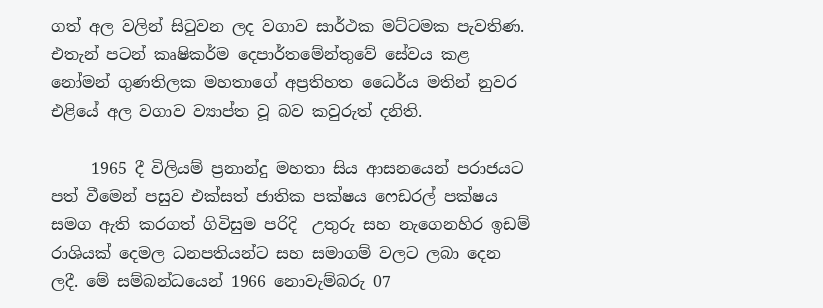ගත් අල වලින් සිටුවන ලද වගාව සාර්ථක මට්ටමක පැවතිණ. එතැන් පටන් කෘෂිකර්ම දෙපාර්තමේන්තුවේ සේවය කළ නෝමන් ගුණතිලක මහතාගේ අප්‍රතිහත ධෛර්ය මතින් නුවර එළියේ අල වගාව ව්‍යාප්ත වූ බව කවුරුත් දනිති.

     1965 දී විලියම් ප්‍රනාන්දු මහතා සිය ආසනයෙන් පරාජයට පත් වීමෙන් පසුව එක්සත් ජාතික පක්ෂය ෆෙඩරල් පක්ෂය සමග ඇති කරගත් ගිවිසුම පරිදි  උතුරු සහ නැගෙනහිර ඉඩම් රාශියක් දෙමල ධනපතියන්ට සහ සමාගම් වලට ලබා දෙන ලදී. මේ සම්බන්ධයෙන් 1966 නොවැම්බරු 07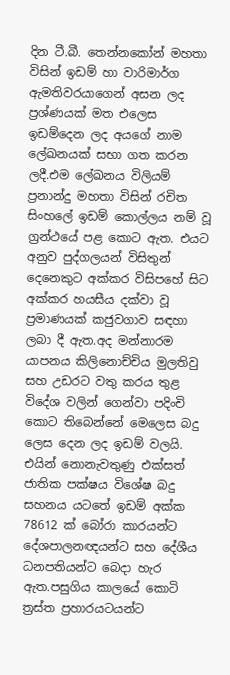දින ටී.බී. තෙන්නකෝන් මහතා විසින් ඉඩම් හා වාරිමාර්ග ඇමතිවරයාගෙන් අසන ලද ප්‍රශ්ණයක් මත එලෙස ඉඩම්දෙන ලද අයගේ නාම ලේඛනයක් සභා ගත කරන ලදී.එම ලේඛනය විලියම් ප්‍රනාන්දු මහතා විසින් රචිත සිංහලේ ඉඩම් කොල්ලය නම් වූ ග්‍රන්ථයේ පළ කොට ඇත. එයට අනුව පුද්ගලයන් විසිතුන් දෙනෙකුට අක්කර විසිපහේ සිට අක්කර හයසීය දක්වා වූ ප්‍රමාණයක් කජුවගාව සඳහා ලබා දී ඇත.අද මන්නාරම යාපනය කිලිනොච්චිය මුලතිවු සහ උඩරට වතු කරය තුළ විදේශ වලින් ගෙන්වා පදිංචි කොට තිබෙන්නේ මෙලෙස බදු ලෙස දෙන ලද ඉඩම් වලයි. එයින් නොනැවතුණු එක්සත් ජාතික පක්ෂය විශේෂ බදු සහනය යටතේ ඉඩම් අක්ක 78612 ක් බෝරා කාරයන්ට දේශපාලනඥයන්ට සහ දේශීය ධනපතියන්ට බෙදා හැර ඇත.පසුගිය කාලයේ කොටි ත්‍රස්ත ප්‍රහාරයටයන්ට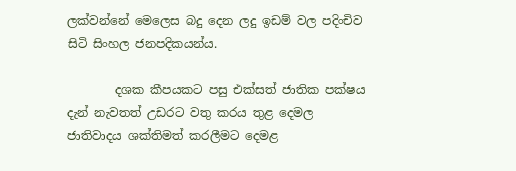ලක්වන්නේ මෙලෙස බදු දෙන ලදු ඉඩම් වල පදිංචිව සිටි සිංහල ජනපදිකයන්ය.

        දශක කීපයකට පසු එක්සත් ජාතික පක්ෂය දැන් නැවතත් උඩරට වතු කරය තුළ දෙමල ජාතිවාදය ශක්තිමත් කරලීමට දෙමළ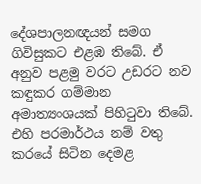දේශපාලනඥයන් සමග ගිවිසුකට එළඹ තිබේ. ඒ අනුව පළමු වරට උඩරට නව කඳුකර ගම්මාන අමාත්‍යංශයක් පිහිටුවා තිබේ. එහි පරමාර්ථය නම් වතු කරයේ සිටින දෙමළ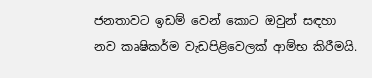ජනතාවට ඉඩම් වෙන් කොට ඔවුන් සඳහා නව කෘෂිකර්ම වැඩපිළිවෙලක් ආම්භ කිරීමයි.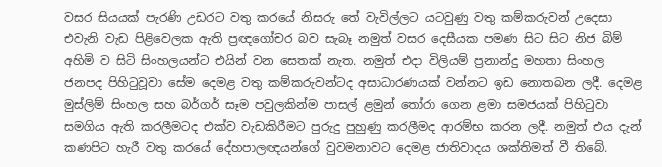වසර සියයක් පැරණි උඩරට වතු කරයේ නිසරු තේ වැවිල්ලට යටවුණු වතු කම්කරුවන් උදෙසා එවැනි වැඩ පිළිවෙලක ඇති ප්‍රඥගෝචර බව සැබෑ නමුත් වසර දෙසීයක පමණ සිට සිට නිජ බිම් අහිමි ව සිටි සිංහලයන්ට එයින් වන සෙතක් නැත. නමුත් එදා විලියම් ප්‍රනාන්දු මහතා සිංහල ජනපද පිහිටුවූවා සේම දෙමළ වතු කම්කරුවන්ටද අසාධාරණයක් වන්නට ඉඩ නොතබන ලදී. දෙමළ මුස්ලිම් සිංහල සහ බර්ගර් සෑම පවුලකින්ම පාසල් ළමුන් තෝරා ගෙන ළමා සමජයක් පිහිටුවා සමගිය ඇති කරලීමටද එක්ව වැඩකිරීමට පුරුදු පුහුණු කරලීමද ආරම්භ කරන ලදී. නමුත් එය දැන් කණපිට හැරී වතු කරයේ දේහපාලඥයන්ගේ වුවමනාවට දෙමළ ජාතිවාදය ශක්තිමත් වී තිබේ.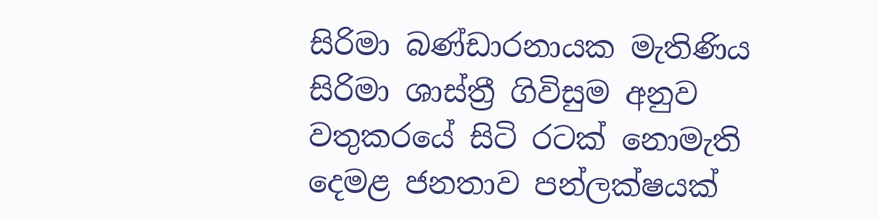සිරිමා බණ්ඩාරනායක මැතිණිය සිරිමා ශාස්ත්‍රී ගිවිසුම අනුව වතුකරයේ සිටි රටක් නොමැති දෙමළ ජනතාව පන්ලක්ෂයක්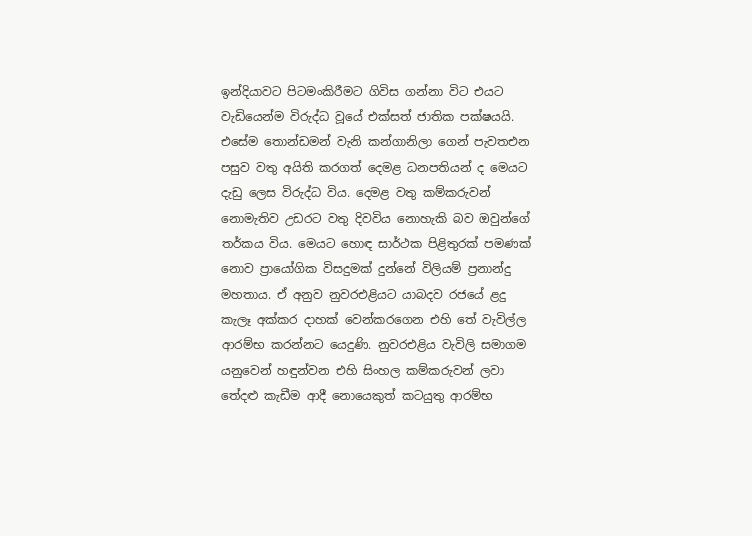ඉන්දියාවට පිටමංකිරීමට ගිවිස ගන්නා විට එයට වැඩියෙන්ම විරුද්ධ වූයේ එක්සත් ජාතික පක්ෂයයි. එසේම තොන්ඩමන් වැනි කන්ගානිලා ගෙන් පැවතඑන පසුව වතු අයිති කරගත් දෙමළ ධනපතියන් ද මෙයට දැඩු ලෙස විරුද්ධ විය. දෙමළ වතු කම්කරුවන් නොමැතිව උඩරට වතු දිවවිය නොහැකි බව ඔවුන්ගේ තර්කය විය. මෙයට හොඳ සාර්ථක පිළිතුරක් පමණක් නොව ප්‍රායෝගික විසදුමක් දුන්නේ විලියම් ප්‍රනාන්දු මහතාය. ඒ අනුව නුවරඑළියට යාබදව රජයේ ළදු කැලෑ අක්කර දාහක් වෙන්කරගෙන එහි තේ වැවිල්ල ආරම්භ කරන්නට යෙදුණි. නුවරඑළිය වැවිලි සමාගම යනුවෙන් හඳුන්වන එහි සිංහල කම්කරුවන් ලවා තේදළු කැඩීම ආදී නොයෙකුත් කටයුතු ආරම්භ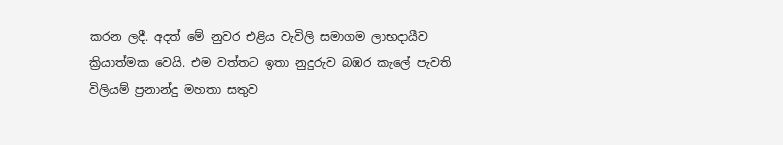කරන ලදී. අදත් මේ නුවර එළිය වැවිලි සමාගම ලාභදායීව ක්‍රියාත්මක වෙයි. එම වත්තට ඉතා නුදුරුව බඹර කැලේ පැවති විලියම් ප්‍රනාන්දු මහතා සතුව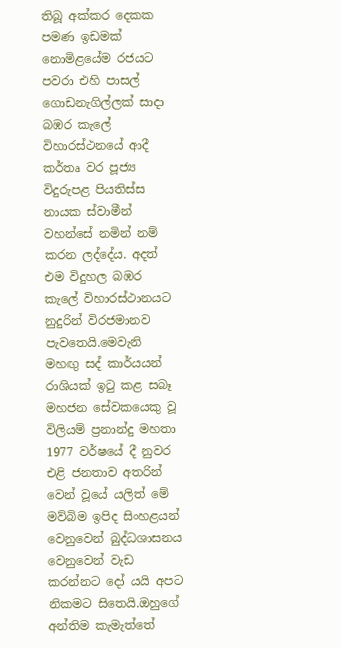තිබූ අක්කර දෙකක පමණ ඉඩමක් නොමිළයේම රජයට පවරා එහි පාසල් ගොඩනැගිල්ලක් සාදා බඹර කැලේ විහාරස්ථනයේ ආදී කර්තෘ වර පූජ්‍ය විදුරුපළ පියතිස්ස නායක ස්වාමීන් වහන්සේ නමින් නම් කරන ලද්දේය. අදත් එම විදුහල බඹර කැලේ විහාරස්ථානයට නුදුරින් විරජමානව පැවතෙයි.මෙවැනි මහඟු සද් කාර්යයන් රාශියක් ඉටු කළ සබෑ මහජන සේවකයෙකු වූ විලියම් ප්‍රනාන්දු මහතා 1977 වර්ෂයේ දී නුවර එළි ජනතාව අතරින් වෙන් වූයේ යලිත් මේ මව්බිම ඉපිද සිංහළයන් වෙනුවෙන් බුද්ධශාසනය වෙනුවෙන් වැඩ කරන්නට දෝ යයි අපට නිකමට සිතෙයි.ඔහුගේ අන්තිම කැමැත්තේ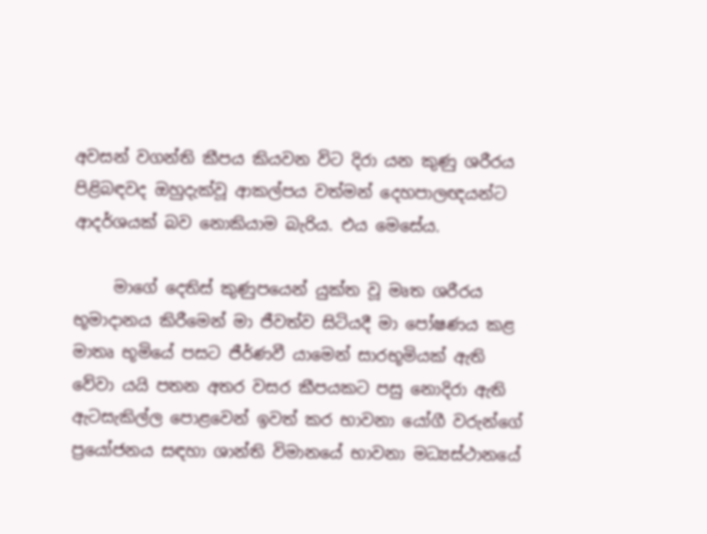අවසන් වගන්ති කීපය කියවන විට දිරා යන කුණු ශරීරය පිළිබඳවද ඔහුදැක්වූ ආකල්පය වත්මන් දෙහපාලඥයන්ට ආදර්ශයක් බව නොකියාම බැරිය. එය මෙසේය.

     මාගේ දෙතිස් කුණුපයෙන් යුක්ත වූ මෘත ශරීරය භූමාදානය කිරීමෙන් මා ජීවත්ව සිටියදී මා පෝෂණය කළ මාතෘ භූමියේ පසට ජීර්ණවී යාමෙන් සාරභූමියක් ඇති වේවා යයි පතන අතර වසර කීපයකට පසු නොදිරා ඇති ඇටසැකිල්ල පොළවෙන් ඉවත් කර භාවනා යෝගී වරුන්ගේ ප්‍රයෝජනය සඳහා ශාන්ති විමානයේ භාවනා මධ්‍යස්ථානයේ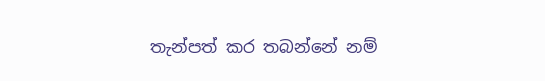තැන්පත් කර තබන්නේ නම්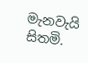මැනවැයි සිතමි.